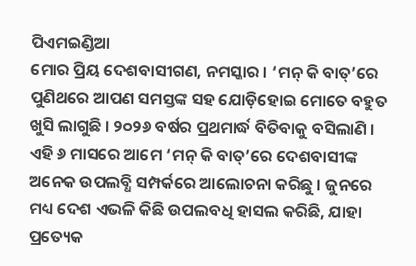ପିଏମଇଣ୍ଡିଆ
ମୋର ପ୍ରିୟ ଦେଶବାସୀଗଣ, ନମସ୍କାର । ‘ମନ୍ କି ବାତ୍’ରେ ପୁଣିଥରେ ଆପଣ ସମସ୍ତଙ୍କ ସହ ଯୋଡ଼ିହୋଇ ମୋତେ ବହୁତ ଖୁସି ଲାଗୁଛି । ୨୦୨୬ ବର୍ଷର ପ୍ରଥମାର୍ଦ୍ଧ ବିତିବାକୁ ବସିଲାଣି । ଏହି ୬ ମାସରେ ଆମେ ‘ମନ୍ କି ବାତ୍’ରେ ଦେଶବାସୀଙ୍କ ଅନେକ ଉପଲବ୍ଧି ସମ୍ପର୍କରେ ଆଲୋଚନା କରିଛୁ । ଜୁନରେ ମଧ୍ୟ ଦେଶ ଏଭଳି କିଛି ଉପଲବଧି ହାସଲ କରିଛି, ଯାହା ପ୍ରତ୍ୟେକ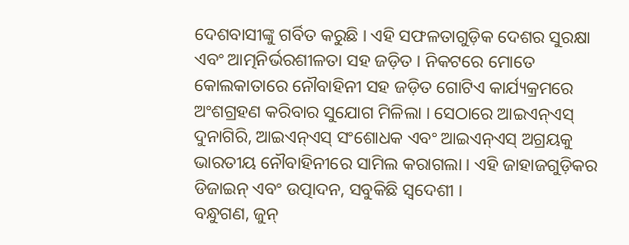ଦେଶବାସୀଙ୍କୁ ଗର୍ବିତ କରୁଛି । ଏହି ସଫଳତାଗୁଡ଼ିକ ଦେଶର ସୁରକ୍ଷା ଏବଂ ଆତ୍ମନିର୍ଭରଶୀଳତା ସହ ଜଡ଼ିତ । ନିକଟରେ ମୋତେ କୋଲକାତାରେ ନୌବାହିନୀ ସହ ଜଡ଼ିତ ଗୋଟିଏ କାର୍ଯ୍ୟକ୍ରମରେ ଅଂଶଗ୍ରହଣ କରିବାର ସୁଯୋଗ ମିଳିଲା । ସେଠାରେ ଆଇଏନ୍ଏସ୍ ଦୁନାଗିରି, ଆଇଏନ୍ଏସ୍ ସଂଶୋଧକ ଏବଂ ଆଇଏନ୍ଏସ୍ ଅଗ୍ରୟକୁ ଭାରତୀୟ ନୌବାହିନୀରେ ସାମିଲ କରାଗଲା । ଏହି ଜାହାଜଗୁଡ଼ିକର ଡିଜାଇନ୍ ଏବଂ ଉତ୍ପାଦନ, ସବୁକିଛି ସ୍ୱଦେଶୀ ।
ବନ୍ଧୁଗଣ, ଜୁନ୍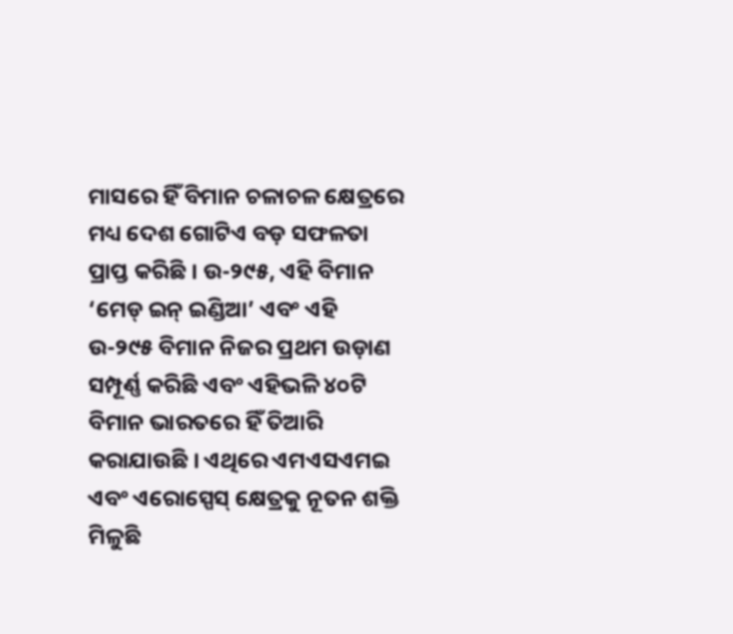ମାସରେ ହିଁ ବିମାନ ଚଳାଚଳ କ୍ଷେତ୍ରରେ ମଧ୍ୟ ଦେଶ ଗୋଟିଏ ବଡ଼ ସଫଳତା ପ୍ରାପ୍ତ କରିଛି । ଉ-୨୯୫, ଏହି ବିମାନ ‘ମେଡ୍ ଇନ୍ ଇଣ୍ଡିଆ’ ଏବଂ ଏହି ଉ-୨୯୫ ବିମାନ ନିଜର ପ୍ରଥମ ଉଡ଼ାଣ ସମ୍ପୂର୍ଣ୍ଣ କରିଛି ଏବଂ ଏହିଭଳି ୪୦ଟି ବିମାନ ଭାରତରେ ହିଁ ତିଆରି କରାଯାଉଛି । ଏଥିରେ ଏମଏସଏମଇ ଏବଂ ଏରୋସ୍ପେସ୍ କ୍ଷେତ୍ରକୁ ନୂତନ ଶକ୍ତି ମିଳୁଛି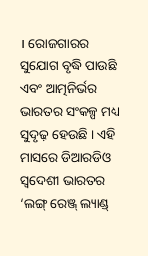। ରୋଜଗାରର ସୁଯୋଗ ବୃଦ୍ଧି ପାଉଛି ଏବଂ ଆତ୍ମନିର୍ଭର ଭାରତର ସଂକଳ୍ପ ମଧ୍ୟ ସୁଦୃଢ଼ ହେଉଛି । ଏହି ମାସରେ ଡିଆରଡିଓ ସ୍ୱଦେଶୀ ଭାରତର ‘ଲଙ୍ଗ୍ ରେଞ୍ଜ୍ ଲ୍ୟାଣ୍ଡ୍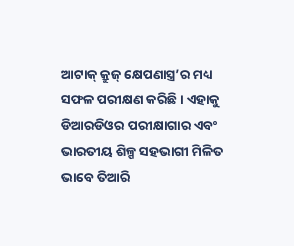ଆଟାକ୍ କ୍ରୁଜ୍ କ୍ଷେପଣାସ୍ତ୍ର’ର ମଧ୍ୟ ସଫଳ ପରୀକ୍ଷଣ କରିଛି । ଏହାକୁ ଡିଆରଡିଓର ପରୀକ୍ଷାଗାର ଏବଂ ଭାରତୀୟ ଶିଳ୍ପ ସହଭାଗୀ ମିଳିତ ଭାବେ ତିଆରି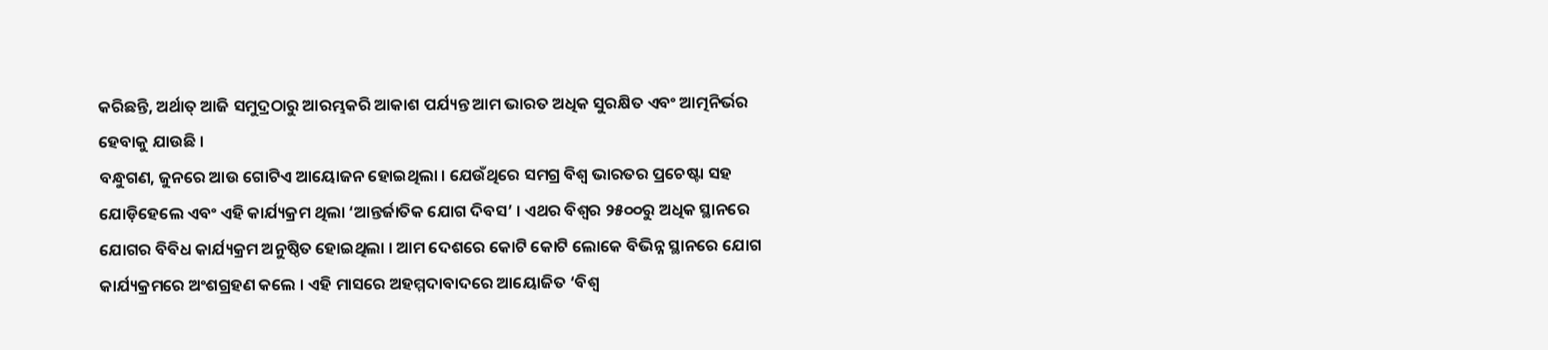କରିଛନ୍ତି, ଅର୍ଥାତ୍ ଆଜି ସମୁଦ୍ରଠାରୁ ଆରମ୍ଭକରି ଆକାଶ ପର୍ଯ୍ୟନ୍ତ ଆମ ଭାରତ ଅଧିକ ସୁରକ୍ଷିତ ଏବଂ ଆତ୍ମନିର୍ଭର ହେବାକୁ ଯାଉଛି ।
ବନ୍ଧୁଗଣ, ଜୁନରେ ଆଉ ଗୋଟିଏ ଆୟୋଜନ ହୋଇଥିଲା । ଯେଉଁଥିରେ ସମଗ୍ର ବିଶ୍ୱ ଭାରତର ପ୍ରଚେଷ୍ଟା ସହ ଯୋଡ଼ିହେଲେ ଏବଂ ଏହି କାର୍ଯ୍ୟକ୍ରମ ଥିଲା ‘ଆନ୍ତର୍ଜାତିକ ଯୋଗ ଦିବସ’ । ଏଥର ବିଶ୍ୱର ୨୫୦୦ରୁ ଅଧିକ ସ୍ଥାନରେ ଯୋଗର ବିବିଧ କାର୍ଯ୍ୟକ୍ରମ ଅନୁଷ୍ଠିତ ହୋଇଥିଲା । ଆମ ଦେଶରେ କୋଟି କୋଟି ଲୋକେ ବିଭିନ୍ନ ସ୍ଥାନରେ ଯୋଗ କାର୍ଯ୍ୟକ୍ରମରେ ଅଂଶଗ୍ରହଣ କଲେ । ଏହି ମାସରେ ଅହମ୍ମଦାବାଦରେ ଆୟୋଜିତ ‘ବିଶ୍ୱ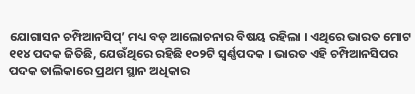ଯୋଗାସନ ଚମ୍ପିଆନସିପ୍’ ମଧ୍ୟ ବଡ଼ ଆଲୋଚନାର ବିଷୟ ରହିଲା । ଏଥିରେ ଭାରତ ମୋଟ ୧୧୪ ପଦକ ଜିତିଛି, ଯେଉଁଥିରେ ରହିଛି ୧୦୨ଟି ସ୍ୱର୍ଣ୍ଣପଦକ । ଭାରତ ଏହି ଚମ୍ପିଆନସିପର ପଦକ ତାଲିକାରେ ପ୍ରଥମ ସ୍ଥାନ ଅଧିକାର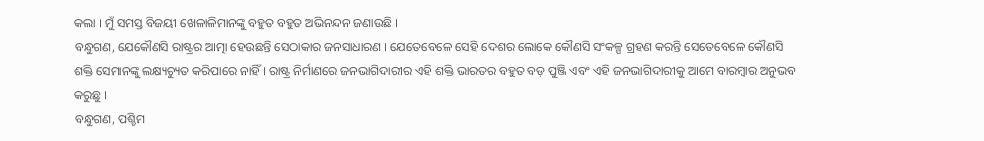କଲା । ମୁଁ ସମସ୍ତ ବିଜୟୀ ଖେଳାଳିମାନଙ୍କୁ ବହୁତ ବହୁତ ଅଭିନନ୍ଦନ ଜଣାଉଛି ।
ବନ୍ଧୁଗଣ, ଯେକୌଣସି ରାଷ୍ଟ୍ରର ଆତ୍ମା ହେଉଛନ୍ତି ସେଠାକାର ଜନସାଧାରଣ । ଯେତେବେଳେ ସେହି ଦେଶର ଲୋକେ କୌଣସି ସଂକଳ୍ପ ଗ୍ରହଣ କରନ୍ତି ସେତେବେଳେ କୌଣସି ଶକ୍ତି ସେମାନଙ୍କୁ ଲକ୍ଷ୍ୟଚ୍ୟୁତ କରିପାରେ ନାହିଁ । ରାଷ୍ଟ୍ର ନିର୍ମାଣରେ ଜନଭାଗିଦାରୀର ଏହି ଶକ୍ତି ଭାରତର ବହୁତ ବଡ଼ ପୁଞ୍ଜି ଏବଂ ଏହି ଜନଭାଗିଦାରୀକୁ ଆମେ ବାରମ୍ବାର ଅନୁଭବ କରୁଛୁ ।
ବନ୍ଧୁଗଣ, ପଶ୍ଚିମ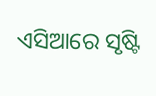ଏସିଆରେ ସୃଷ୍ଟି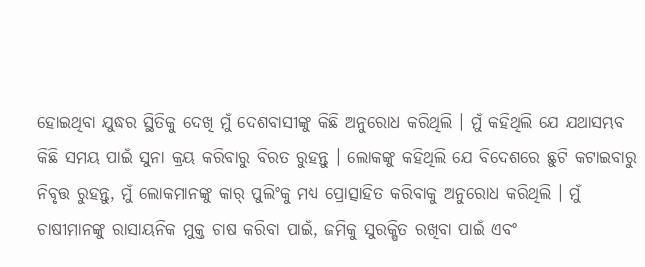ହୋଇଥିବା ଯୁଦ୍ଧର ସ୍ଥିତିକୁ ଦେଖି ମୁଁ ଦେଶବାସୀଙ୍କୁ କିଛି ଅନୁରୋଧ କରିଥିଲି । ମୁଁ କହିଥିଲି ଯେ ଯଥାସମ୍ଭବ କିଛି ସମୟ ପାଇଁ ସୁନା କ୍ରୟ କରିବାରୁ ବିରତ ରୁହନ୍ତୁ । ଲୋକଙ୍କୁ କହିଥିଲି ଯେ ବିଦେଶରେ ଛୁଟି କଟାଇବାରୁ ନିବୃତ୍ତ ରୁହନ୍ତୁ, ମୁଁ ଲୋକମାନଙ୍କୁ କାର୍ ପୁଲିଂକୁ ମଧ୍ୟ ପ୍ରୋତ୍ସାହିତ କରିବାକୁ ଅନୁରୋଧ କରିଥିଲି । ମୁଁ ଚାଷୀମାନଙ୍କୁ ରାସାୟନିକ ମୁକ୍ତ ଚାଷ କରିବା ପାଇଁ, ଜମିକୁ ସୁରକ୍ଷିତ ରଖିବା ପାଇଁ ଏବଂ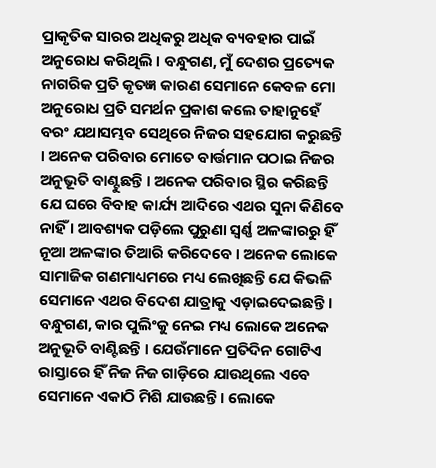ପ୍ରାକୃତିକ ସାରର ଅଧିକରୁ ଅଧିକ ବ୍ୟବହାର ପାଇଁ ଅନୁରୋଧ କରିଥିଲି । ବନ୍ଧୁଗଣ, ମୁଁ ଦେଶର ପ୍ରତ୍ୟେକ ନାଗରିକ ପ୍ରତି କୃତଜ୍ଞ କାରଣ ସେମାନେ କେବଳ ମୋ ଅନୁରୋଧ ପ୍ରତି ସମର୍ଥନ ପ୍ରକାଶ କଲେ ତାହାନୁହେଁ ବରଂ ଯଥାସମ୍ଭବ ସେଥିରେ ନିଜର ସହଯୋଗ କରୁଛନ୍ତି । ଅନେକ ପରିବାର ମୋତେ ବାର୍ତ୍ତମାନ ପଠାଇ ନିଜର ଅନୁଭୂତି ବାଣ୍ଟୁଛନ୍ତି । ଅନେକ ପରିବାର ସ୍ଥିର କରିଛନ୍ତି ଯେ ଘରେ ବିବାହ କାର୍ଯ୍ୟ ଆଦିରେ ଏଥର ସୁନା କିଣିବେ ନାହିଁ । ଆବଶ୍ୟକ ପଡ଼ିଲେ ପୁରୁଣା ସ୍ୱର୍ଣ୍ଣ ଅଳଙ୍କାରରୁ ହିଁ ନୂଆ ଅଳଙ୍କାର ତିଆରି କରିଦେବେ । ଅନେକ ଲୋକେ ସାମାଜିକ ଗଣମାଧ୍ୟମରେ ମଧ୍ୟ ଲେଖିଛନ୍ତି ଯେ କିଭଳି ସେମାନେ ଏଥର ବିଦେଶ ଯାତ୍ରାକୁ ଏଡ଼ାଇଦେଇଛନ୍ତି ।
ବନ୍ଧୁଗଣ, କାର ପୁଲିଂକୁ ନେଇ ମଧ୍ୟ ଲୋକେ ଅନେକ ଅନୁଭୂତି ବାଣ୍ଟିଛନ୍ତି । ଯେଉଁମାନେ ପ୍ରତିଦିନ ଗୋଟିଏ ରାସ୍ତାରେ ହିଁ ନିଜ ନିଜ ଗାଡ଼ିରେ ଯାଉଥିଲେ ଏବେ ସେମାନେ ଏକାଠି ମିଶି ଯାଉଛନ୍ତି । ଲୋକେ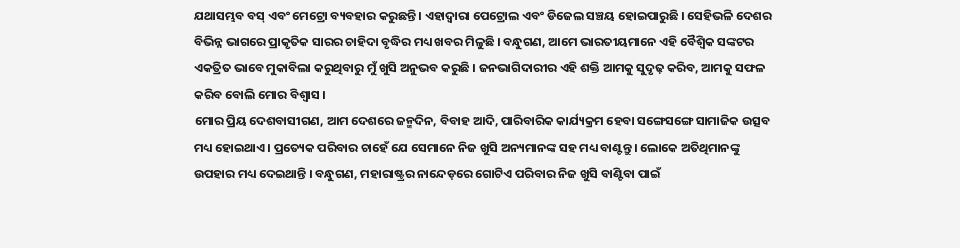ଯଥାସମ୍ଭବ ବସ୍ ଏବଂ ମେଟ୍ରୋ ବ୍ୟବହାର କରୁଛନ୍ତି । ଏହାଦ୍ୱାରା ପେଟ୍ରୋଲ ଏବଂ ଡିଜେଲ ସଞ୍ଚୟ ହୋଇପାରୁଛି । ସେହିଭଳି ଦେଶର ବିଭିନ୍ନ ଭାଗରେ ପ୍ରାକୃତିକ ସାରର ଚାହିଦା ବୃଦ୍ଧିର ମଧ୍ୟ ଖବର ମିଳୁଛି । ବନ୍ଧୁଗଣ, ଆମେ ଭାରତୀୟମାନେ ଏହି ବୈଶ୍ୱିକ ସଙ୍କଟର ଏକତ୍ରିତ ଭାବେ ମୁକାବିଲା କରୁଥିବାରୁ ମୁଁ ଖୁସି ଅନୁଭବ କରୁଛି । ଜନଭାଗିଦାରୀର ଏହି ଶକ୍ତି ଆମକୁ ସୁଦୃଢ଼ କରିବ, ଆମକୁ ସଫଳ କରିବ ବୋଲି ମୋର ବିଶ୍ୱାସ ।
ମୋର ପ୍ରିୟ ଦେଶବାସୀଗଣ, ଆମ ଦେଶରେ ଜନ୍ମଦିନ, ବିବାହ ଆଦି, ପାରିବାରିକ କାର୍ଯ୍ୟକ୍ରମ ହେବା ସଙ୍ଗେସଙ୍ଗେ ସାମାଜିକ ଉତ୍ସବ ମଧ୍ୟ ହୋଇଥାଏ । ପ୍ରତ୍ୟେକ ପରିବାର ଚାହେଁ ଯେ ସେମାନେ ନିଜ ଖୁସି ଅନ୍ୟମାନଙ୍କ ସହ ମଧ୍ୟ ବାଣ୍ଟନ୍ତୁ । ଲୋକେ ଅତିଥିମାନଙ୍କୁ ଉପହାର ମଧ୍ୟ ଦେଇଥାନ୍ତି । ବନ୍ଧୁଗଣ, ମହାରାଷ୍ଟ୍ରର ନାନ୍ଦେଡ଼ରେ ଗୋଟିଏ ପରିବାର ନିଜ ଖୁସି ବାଣ୍ଟିବା ପାଇଁ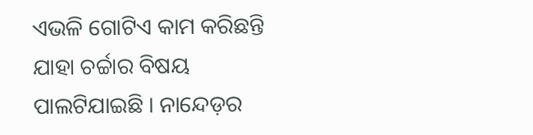ଏଭଳି ଗୋଟିଏ କାମ କରିଛନ୍ତି ଯାହା ଚର୍ଚ୍ଚାର ବିଷୟ ପାଲଟିଯାଇଛି । ନାନ୍ଦେଡ଼ର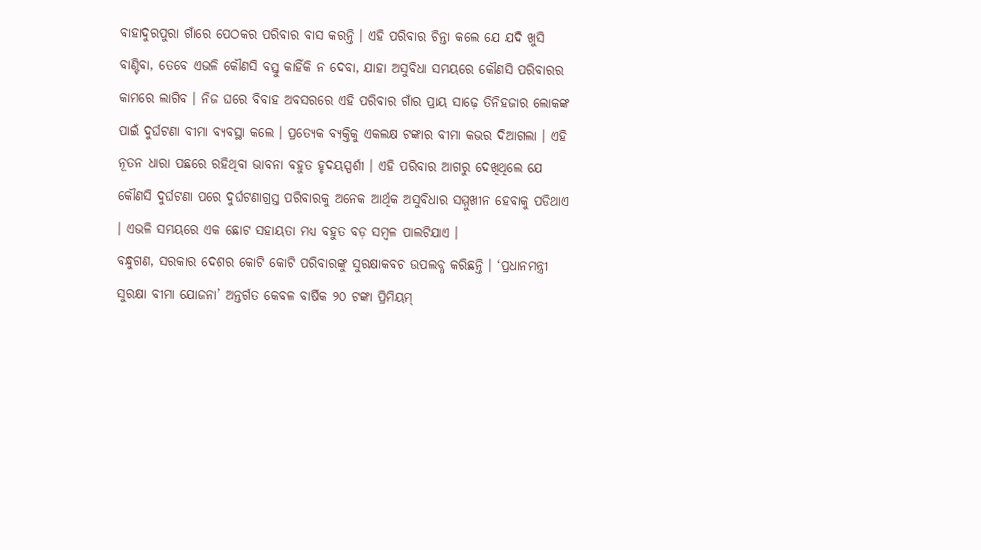ବାହାଦୁରପୁରା ଗାଁରେ ପେଠକର ପରିବାର ବାସ କରନ୍ତି । ଏହି ପରିବାର ଚିନ୍ତା କଲେ ଯେ ଯଦି ଖୁସି ବାଣ୍ଟିବା, ତେବେ ଏଭଳି କୌଣସି ବସ୍ତୁ କାହିଁକି ନ ଦେବା, ଯାହା ଅସୁବିଧା ସମୟରେ କୌଣସି ପରିବାରର କାମରେ ଲାଗିବ । ନିଜ ଘରେ ବିବାହ ଅବସରରେ ଏହି ପରିବାର ଗାଁର ପ୍ରାୟ ସାଢ଼େ ତିନିହଜାର ଲୋକଙ୍କ ପାଇଁ ଦୁର୍ଘଟଣା ବୀମା ବ୍ୟବସ୍ଥା କଲେ । ପ୍ରତ୍ୟେକ ବ୍ୟକ୍ତିକୁ ଏକଲକ୍ଷ ଟଙ୍କାର ବୀମା କଭର ଦିଆଗଲା । ଏହି ନୂତନ ଧାରା ପଛରେ ରହିଥିବା ଭାବନା ବହୁତ ହୃଦୟସ୍ପର୍ଶୀ । ଏହି ପରିବାର ଆଗରୁ ଦେଖିଥିଲେ ଯେ କୌଣସି ଦୁର୍ଘଟଣା ପରେ ଦୁର୍ଘଟଣାଗ୍ରସ୍ତ ପରିବାରକୁ ଅନେକ ଆର୍ଥିକ ଅସୁବିଧାର ସମ୍ମୁଖୀନ ହେବାକୁ ପଡିଥାଏ । ଏଭଳି ସମୟରେ ଏକ ଛୋଟ ସହାୟତା ମଧ୍ୟ ବହୁତ ବଡ଼ ସମ୍ବଳ ପାଲଟିଯାଏ ।
ବନ୍ଧୁଗଣ, ସରକାର ଦେଶର କୋଟି କୋଟି ପରିବାରଙ୍କୁ ସୁରକ୍ଷାକବଚ ଉପଲବ୍ଧ କରିଛନ୍ତି । ‘ପ୍ରଧାନମନ୍ତ୍ରୀ ସୁରକ୍ଷା ବୀମା ଯୋଜନା’ ଅନ୍ତର୍ଗତ କେବଳ ବାର୍ଷିକ ୨୦ ଟଙ୍କା ପ୍ରିମିୟମ୍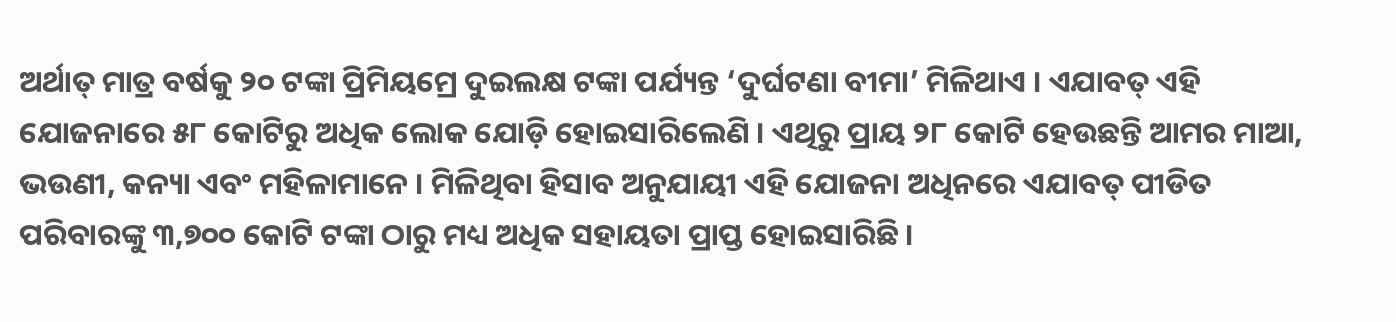ଅର୍ଥାତ୍ ମାତ୍ର ବର୍ଷକୁ ୨୦ ଟଙ୍କା ପ୍ରିମିୟମ୍ରେ ଦୁଇଲକ୍ଷ ଟଙ୍କା ପର୍ଯ୍ୟନ୍ତ ‘ଦୁର୍ଘଟଣା ବୀମା’ ମିଳିଥାଏ । ଏଯାବତ୍ ଏହି ଯୋଜନାରେ ୫୮ କୋଟିରୁ ଅଧିକ ଲୋକ ଯୋଡ଼ି ହୋଇସାରିଲେଣି । ଏଥିରୁ ପ୍ରାୟ ୨୮ କୋଟି ହେଉଛନ୍ତି ଆମର ମାଆ, ଭଉଣୀ, କନ୍ୟା ଏବଂ ମହିଳାମାନେ । ମିଳିଥିବା ହିସାବ ଅନୁଯାୟୀ ଏହି ଯୋଜନା ଅଧିନରେ ଏଯାବତ୍ ପୀଡିତ ପରିବାରଙ୍କୁ ୩,୭୦୦ କୋଟି ଟଙ୍କା ଠାରୁ ମଧ୍ୟ ଅଧିକ ସହାୟତା ପ୍ରାପ୍ତ ହୋଇସାରିଛି ।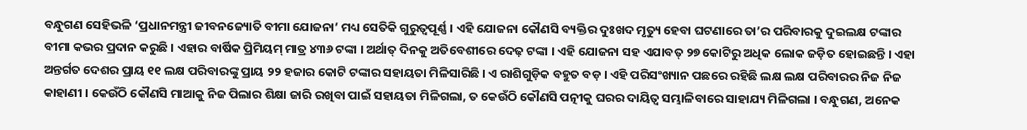ବନ୍ଧୁଗଣ ସେହିଭଳି ‘ପ୍ରଧାନମନ୍ତ୍ରୀ ଜୀବନଜ୍ୟୋତି ବୀମା ଯୋଜନା’ ମଧ୍ୟ ସେତିକି ଗୁରୁତ୍ୱପୂର୍ଣ୍ଣ । ଏହି ଯୋଜନା କୌଣସି ବ୍ୟକ୍ତିର ଦୁଃଖଦ ମୃତ୍ୟୁ ହେବା ଘଟଣାରେ ତା’ର ପରିବାରକୁ ଦୁଇଲକ୍ଷ ଟଙ୍କାର ବୀମା କଭର ପ୍ରଦାନ କରୁଛି । ଏହାର ବାର୍ଷିକ ପ୍ରିମିୟମ୍ ମାତ୍ର ୪୩୬ ଟଙ୍କା । ଅର୍ଥାତ୍ ଦିନକୁ ଅତିବେଶୀରେ ଦେଢ଼ ଟଙ୍କା । ଏହି ଯୋଜନା ସହ ଏଯାବତ୍ ୨୭ କୋଟିରୁ ଅଧିକ ଲୋକ ଜଡ଼ିତ ହୋଇଛନ୍ତି । ଏହା ଅନ୍ତର୍ଗତ ଦେଶର ପ୍ରାୟ ୧୧ ଲକ୍ଷ ପରିବାରଙ୍କୁ ପ୍ରାୟ ୨୨ ହଜାର କୋଟି ଟଙ୍କାର ସହାୟତା ମିଳିସାରିଛି । ଏ ରାଶିଗୁଡ଼ିକ ବହୁତ ବଡ଼ । ଏହି ପରିସଂଖ୍ୟାନ ପଛରେ ରହିଛି ଲକ୍ଷ ଲକ୍ଷ ପରିବାରର ନିଜ ନିଜ କାହାଣୀ । କେଉଁଠି କୌଣସି ମାଆକୁ ନିଜ ପିଲାର ଶିକ୍ଷା ଜାରି ରଖିବା ପାଇଁ ସହାୟତା ମିଳିଗଲା, ତ କେଉଁଠି କୌଣସି ପତ୍ନୀକୁ ଘରର ଦାୟିତ୍ୱ ସମ୍ଭାଳିବାରେ ସାହାଯ୍ୟ ମିଳିଗଲା । ବନ୍ଧୁଗଣ, ଅନେକ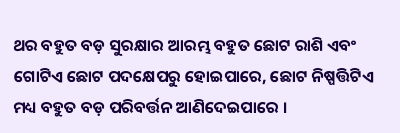ଥର ବହୁତ ବଡ଼ ସୁରକ୍ଷାର ଆରମ୍ଭ ବହୁତ ଛୋଟ ରାଶି ଏବଂ ଗୋଟିଏ ଛୋଟ ପଦକ୍ଷେପରୁ ହୋଇପାରେ, ଛୋଟ ନିଷ୍ପତ୍ତିଟିଏ ମଧ୍ୟ ବହୁତ ବଡ଼ ପରିବର୍ତ୍ତନ ଆଣିଦେଇପାରେ ।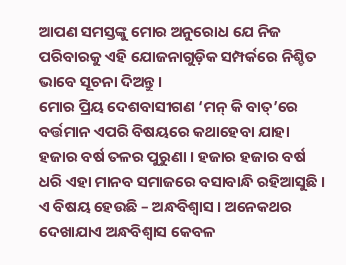ଆପଣ ସମସ୍ତଙ୍କୁ ମୋର ଅନୁରୋଧ ଯେ ନିଜ ପରିବାରକୁ ଏହି ଯୋଜନାଗୁଡ଼ିକ ସମ୍ପର୍କରେ ନିଶ୍ଚିତ ଭାବେ ସୂଚନା ଦିଅନ୍ତୁ ।
ମୋର ପ୍ରିୟ ଦେଶବାସୀଗଣ ‘ମନ୍ କି ବାତ୍’ରେ ବର୍ତ୍ତମାନ ଏପରି ବିଷୟରେ କଥାହେବା ଯାହା ହଜାର ବର୍ଷ ତଳର ପୁରୁଣା । ହଜାର ହଜାର ବର୍ଷ ଧରି ଏହା ମାନବ ସମାଜରେ ବସାବାନ୍ଧି ରହିଆସୁଛି । ଏ ବିଷୟ ହେଉଛି – ଅନ୍ଧବିଶ୍ୱାସ । ଅନେକଥର ଦେଖାଯାଏ ଅନ୍ଧବିଶ୍ୱାସ କେବଳ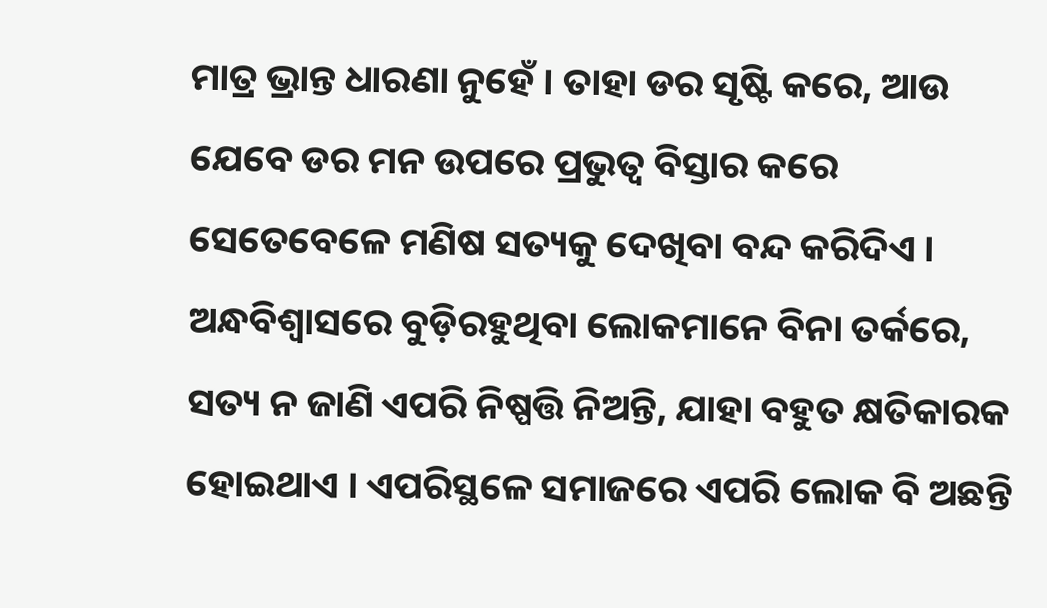ମାତ୍ର ଭ୍ରାନ୍ତ ଧାରଣା ନୁହେଁ । ତାହା ଡର ସୃଷ୍ଟି କରେ, ଆଉ ଯେବେ ଡର ମନ ଉପରେ ପ୍ରଭୁତ୍ୱ ବିସ୍ତାର କରେ ସେତେବେଳେ ମଣିଷ ସତ୍ୟକୁ ଦେଖିବା ବନ୍ଦ କରିଦିଏ । ଅନ୍ଧବିଶ୍ୱାସରେ ବୁଡ଼ିରହୁଥିବା ଲୋକମାନେ ବିନା ତର୍କରେ, ସତ୍ୟ ନ ଜାଣି ଏପରି ନିଷ୍ପତ୍ତି ନିଅନ୍ତି, ଯାହା ବହୁତ କ୍ଷତିକାରକ ହୋଇଥାଏ । ଏପରିସ୍ଥଳେ ସମାଜରେ ଏପରି ଲୋକ ବି ଅଛନ୍ତି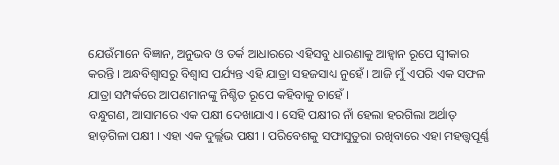ଯେଉଁମାନେ ବିଜ୍ଞାନ, ଅନୁଭବ ଓ ତର୍କ ଆଧାରରେ ଏହିସବୁ ଧାରଣାକୁ ଆହ୍ୱାନ ରୂପେ ସ୍ୱୀକାର କରନ୍ତି । ଅନ୍ଧବିଶ୍ୱାସରୁ ବିଶ୍ୱାସ ପର୍ଯ୍ୟନ୍ତ ଏହି ଯାତ୍ରା ସହଜସାଧ୍ୟ ନୁହେଁ । ଆଜି ମୁଁ ଏପରି ଏକ ସଫଳ ଯାତ୍ରା ସମ୍ପର୍କରେ ଆପଣମାନଙ୍କୁ ନିଶ୍ଚିତ ରୂପେ କହିବାକୁ ଚାହେଁ ।
ବନ୍ଧୁଗଣ, ଆସାମରେ ଏକ ପକ୍ଷୀ ଦେଖାଯାଏ । ସେହି ପକ୍ଷୀର ନାଁ ହେଲା ହରଗିଲା ଅର୍ଥାତ୍ ହାଡ଼ଗିଳା ପକ୍ଷୀ । ଏହା ଏକ ଦୁର୍ଲ୍ଲଭ ପକ୍ଷୀ । ପରିବେଶକୁ ସଫାସୁତୁରା ରଖିବାରେ ଏହା ମହତ୍ତ୍ୱପୂର୍ଣ୍ଣ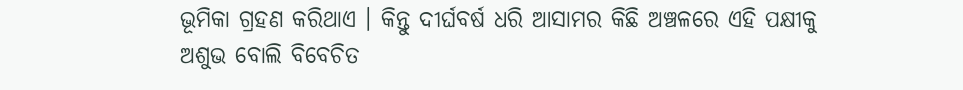ଭୂମିକା ଗ୍ରହଣ କରିଥାଏ । କିନ୍ତୁ ଦୀର୍ଘବର୍ଷ ଧରି ଆସାମର କିଛି ଅଞ୍ଚଳରେ ଏହି ପକ୍ଷୀକୁ ଅଶୁଭ ବୋଲି ବିବେଚିତ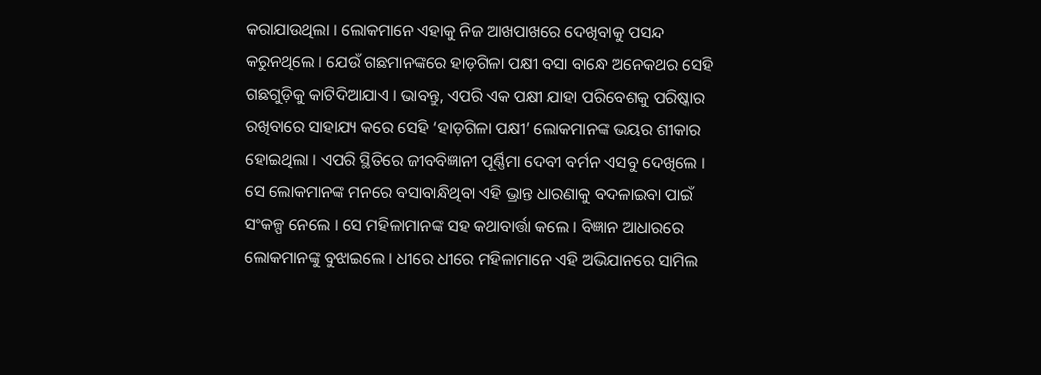କରାଯାଉଥିଲା । ଲୋକମାନେ ଏହାକୁ ନିଜ ଆଖପାଖରେ ଦେଖିବାକୁ ପସନ୍ଦ କରୁନଥିଲେ । ଯେଉଁ ଗଛମାନଙ୍କରେ ହାଡ଼ଗିଳା ପକ୍ଷୀ ବସା ବାନ୍ଧେ ଅନେକଥର ସେହି ଗଛଗୁଡ଼ିକୁ କାଟିଦିଆଯାଏ । ଭାବନ୍ତୁ, ଏପରି ଏକ ପକ୍ଷୀ ଯାହା ପରିବେଶକୁ ପରିଷ୍କାର ରଖିବାରେ ସାହାଯ୍ୟ କରେ ସେହି ‘ହାଡ଼ଗିଳା ପକ୍ଷୀ’ ଲୋକମାନଙ୍କ ଭୟର ଶୀକାର ହୋଇଥିଲା । ଏପରି ସ୍ଥିତିରେ ଜୀବବିଜ୍ଞାନୀ ପୂର୍ଣ୍ଣିମା ଦେବୀ ବର୍ମନ ଏସବୁ ଦେଖିଲେ । ସେ ଲୋକମାନଙ୍କ ମନରେ ବସାବାନ୍ଧିଥିବା ଏହି ଭ୍ରାନ୍ତ ଧାରଣାକୁ ବଦଳାଇବା ପାଇଁ ସଂକଳ୍ପ ନେଲେ । ସେ ମହିଳାମାନଙ୍କ ସହ କଥାବାର୍ତ୍ତା କଲେ । ବିଜ୍ଞାନ ଆଧାରରେ ଲୋକମାନଙ୍କୁ ବୁଝାଇଲେ । ଧୀରେ ଧୀରେ ମହିଳାମାନେ ଏହି ଅଭିଯାନରେ ସାମିଲ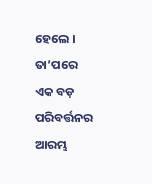ହେଲେ । ତା’ପରେ ଏକ ବଡ଼ ପରିବର୍ତ୍ତନର ଆରମ୍ଭ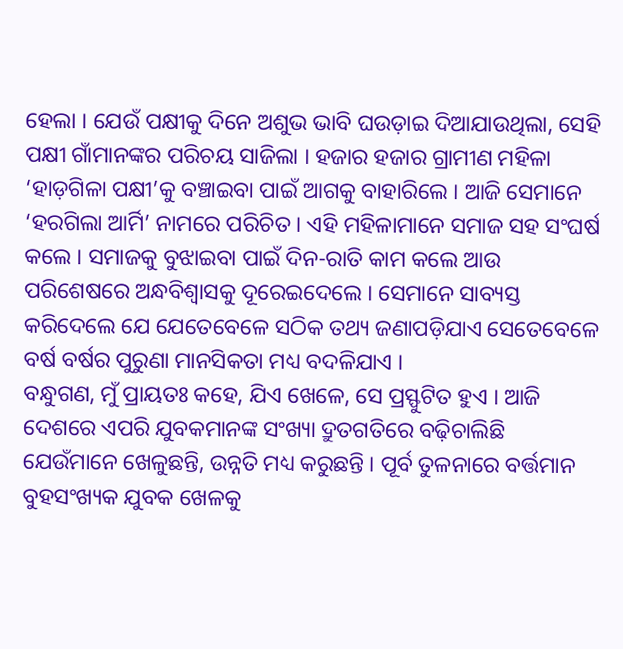ହେଲା । ଯେଉଁ ପକ୍ଷୀକୁ ଦିନେ ଅଶୁଭ ଭାବି ଘଉଡ଼ାଇ ଦିଆଯାଉଥିଲା, ସେହି ପକ୍ଷୀ ଗାଁମାନଙ୍କର ପରିଚୟ ସାଜିଲା । ହଜାର ହଜାର ଗ୍ରାମୀଣ ମହିଳା ‘ହାଡ଼ଗିଳା ପକ୍ଷୀ’କୁ ବଞ୍ଚାଇବା ପାଇଁ ଆଗକୁ ବାହାରିଲେ । ଆଜି ସେମାନେ ‘ହରଗିଲା ଆର୍ମି’ ନାମରେ ପରିଚିତ । ଏହି ମହିଳାମାନେ ସମାଜ ସହ ସଂଘର୍ଷ କଲେ । ସମାଜକୁ ବୁଝାଇବା ପାଇଁ ଦିନ-ରାତି କାମ କଲେ ଆଉ ପରିଶେଷରେ ଅନ୍ଧବିଶ୍ୱାସକୁ ଦୂରେଇଦେଲେ । ସେମାନେ ସାବ୍ୟସ୍ତ କରିଦେଲେ ଯେ ଯେତେବେଳେ ସଠିକ ତଥ୍ୟ ଜଣାପଡ଼ିଯାଏ ସେତେବେଳେ ବର୍ଷ ବର୍ଷର ପୁରୁଣା ମାନସିକତା ମଧ୍ୟ ବଦଳିଯାଏ ।
ବନ୍ଧୁଗଣ, ମୁଁ ପ୍ରାୟତଃ କହେ, ଯିଏ ଖେଳେ, ସେ ପ୍ରସ୍ଫୁଟିତ ହୁଏ । ଆଜି ଦେଶରେ ଏପରି ଯୁବକମାନଙ୍କ ସଂଖ୍ୟା ଦ୍ରୁତଗତିରେ ବଢ଼ିଚାଲିଛି ଯେଉଁମାନେ ଖେଳୁଛନ୍ତି, ଉନ୍ନତି ମଧ୍ୟ କରୁଛନ୍ତି । ପୂର୍ବ ତୁଳନାରେ ବର୍ତ୍ତମାନ ବୁହସଂଖ୍ୟକ ଯୁବକ ଖେଳକୁ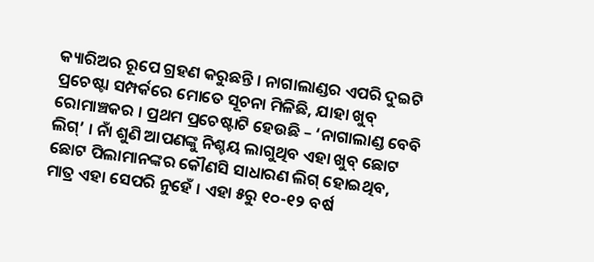କ୍ୟାରିଅର ରୂପେ ଗ୍ରହଣ କରୁଛନ୍ତି । ନାଗାଲାଣ୍ଡର ଏପରି ଦୁଇଟି ପ୍ରଚେଷ୍ଟା ସମ୍ପର୍କରେ ମୋତେ ସୂଚନା ମିଳିଛି, ଯାହା ଖୁବ୍ ରୋମାଞ୍ଚକର । ପ୍ରଥମ ପ୍ରଚେଷ୍ଟାଟି ହେଉଛି – ‘ନାଗାଲାଣ୍ଡ ବେବି ଲିଗ୍’ । ନାଁ ଶୁଣି ଆପଣଙ୍କୁ ନିଶ୍ଚୟ ଲାଗୁଥିବ ଏହା ଖୁବ୍ ଛୋଟ ଛୋଟ ପିଲାମାନଙ୍କର କୌଣସି ସାଧାରଣ ଲିଗ୍ ହୋଇଥିବ, ମାତ୍ର ଏହା ସେପରି ନୁହେଁ । ଏହା ୫ରୁ ୧୦-୧୨ ବର୍ଷ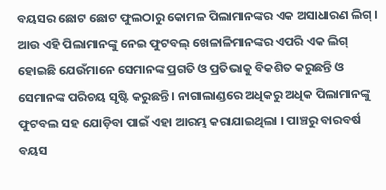ବୟସର ଛୋଟ ଛୋଟ ଫୁଲଠାରୁ କୋମଳ ପିଲାମାନଙ୍କର ଏକ ଅସାଧାରଣ ଲିଗ୍ । ଆଉ ଏହି ପିଲାମାନଙ୍କୁ ନେଇ ଫୁଟବଲ୍ ଖେଳାଳିମାନଙ୍କର ଏପରି ଏକ ଲିଗ୍ ହୋଇଛି ଯେଉଁମାନେ ସେମାନଙ୍କ ପ୍ରଗତି ଓ ପ୍ରତିଭାକୁ ବିକଶିତ କରୁଛନ୍ତି ଓ ସେମାନଙ୍କ ପରିଚୟ ସୃଷ୍ଟି କରୁଛନ୍ତି । ନାଗାଲାଣ୍ଡରେ ଅଧିକରୁ ଅଧିକ ପିଲାମାନଙ୍କୁ ଫୁଟବଲ ସହ ଯୋଡ଼ିବା ପାଇଁ ଏହା ଆରମ୍ଭ କରାଯାଇଥିଲା । ପାଞ୍ଚରୁ ବାରବର୍ଷ ବୟସ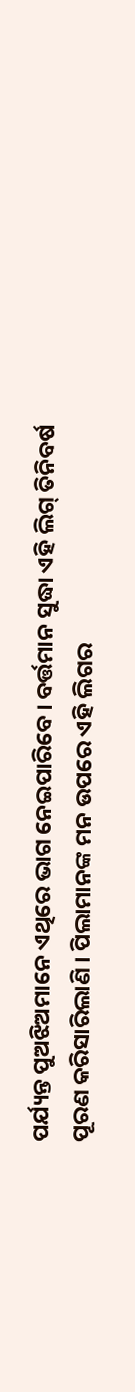ପର୍ଯ୍ୟନ୍ତ ପୁଅଝିଅମାନେ ଏଥିରେ ଭାଗ ନେଇପାରିବେ । ବର୍ତ୍ତମାନ ସୁଦ୍ଧା ଏହି ଲିଗ୍ ତିନିବର୍ଷ ପୂରଣ କରିସାରିଲାଣି । ପିଲାମାନଙ୍କ ମନ ଉପରେ ଏହି ଲିଗର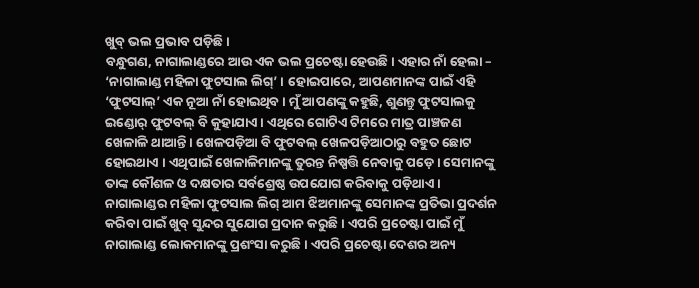ଖୁବ୍ ଭଲ ପ୍ରଭାବ ପଡ଼ିଛି ।
ବନ୍ଧୁଗଣ, ନାଗାଲାଣ୍ଡରେ ଆଉ ଏକ ଭଲ ପ୍ରଚେଷ୍ଟା ହେଉଛି । ଏହାର ନାଁ ହେଲା – ‘ନାଗାଲାଣ୍ଡ ମହିଳା ଫୁଟସାଲ ଲିଗ୍’ । ହୋଇପାରେ, ଆପଣମାନଙ୍କ ପାଇଁ ଏହି ‘ଫୁଟସାଲ୍’ ଏକ ନୂଆ ନାଁ ହୋଇଥିବ । ମୁଁ ଆପଣଙ୍କୁ କହୁଛି, ଶୁଣନ୍ତୁ ଫୁଟସାଲକୁ ଇଣ୍ଡୋର୍ ଫୁଟବଲ୍ ବି କୁହାଯାଏ । ଏଥିରେ ଗୋଟିଏ ଟିମରେ ମାତ୍ର ପାଞ୍ଚଜଣ ଖେଳାଳି ଥାଆନ୍ତି । ଖେଳପଡ଼ିଆ ବି ଫୁଟବଲ୍ ଖେଳପଡ଼ିଆଠାରୁ ବହୁତ ଛୋଟ ହୋଇଥାଏ । ଏଥିପାଇଁ ଖେଳାଳିମାନଙ୍କୁ ତୁରନ୍ତ ନିଷ୍ପତ୍ତି ନେବାକୁ ପଡ଼େ । ସେମାନଙ୍କୁ ତାଙ୍କ କୌଶଳ ଓ ଦକ୍ଷତାର ସର୍ବଶ୍ରେଷ୍ଠ ଉପଯୋଗ କରିବାକୁ ପଡ଼ିଥାଏ । ନାଗାଲାଣ୍ଡର ମହିଳା ଫୁଟସାଲ ଲିଗ୍ ଆମ ଝିଅମାନଙ୍କୁ ସେମାନଙ୍କ ପ୍ରତିଭା ପ୍ରଦର୍ଶନ କରିବା ପାଇଁ ଖୁବ୍ ସୁନ୍ଦର ସୁଯୋଗ ପ୍ରଦାନ କରୁଛି । ଏପରି ପ୍ରଚେଷ୍ଟା ପାଇଁ ମୁଁ ନାଗାଲାଣ୍ଡ ଲୋକମାନଙ୍କୁ ପ୍ରଶଂସା କରୁଛି । ଏପରି ପ୍ରଚେଷ୍ଟା ଦେଶର ଅନ୍ୟ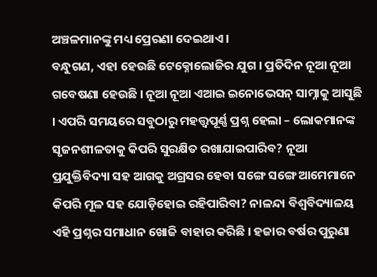ଅଞ୍ଚଳମାନଙ୍କୁ ମଧ୍ୟ ପ୍ରେରଣା ଦେଇଥାଏ ।
ବନ୍ଧୁଗଣ, ଏହା ହେଉଛି ଟେକ୍ନୋଲୋଜିର ଯୁଗ । ପ୍ରତିଦିନ ନୂଆ ନୂଆ ଗବେଷଣା ହେଉଛି । ନୂଆ ନୂଆ ଏଆଇ ଇନୋଭେସନ୍ ସାମ୍ନାକୁ ଆସୁଛି । ଏପରି ସମୟରେ ସବୁଠାରୁ ମହତ୍ତ୍ୱପୂର୍ଣ୍ଣ ପ୍ରଶ୍ନ ହେଲା – ଲୋକମାନଙ୍କ ସୃଜନଶୀଳତାକୁ କିପରି ସୁରକ୍ଷିତ ରଖାଯାଇପାରିବ? ନୂଆ ପ୍ରଯୁକ୍ତିବିଦ୍ୟା ସହ ଆଗକୁ ଅଗ୍ରସର ହେବା ସଙ୍ଗେ ସଙ୍ଗେ ଆମେମାନେ କିପରି ମୂଳ ସହ ଯୋଡ଼ିହୋଇ ରହିପାରିବା? ନାଳନ୍ଦା ବିଶ୍ୱବିଦ୍ୟାଳୟ ଏହି ପ୍ରଶ୍ନର ସମାଧାନ ଖୋଜି ବାହାର କରିଛି । ହଜାର ବର୍ଷର ପୁରୁଣା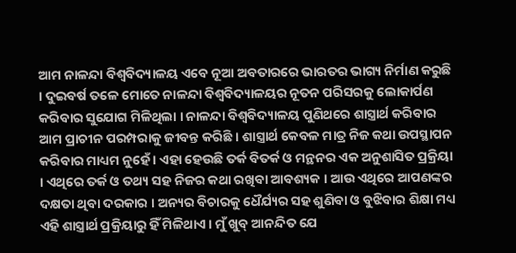ଆମ ନାଳନ୍ଦା ବିଶ୍ୱବିଦ୍ୟାଳୟ ଏବେ ନୂଆ ଅବତାରରେ ଭାରତର ଭାଗ୍ୟ ନିର୍ମାଣ କରୁଛି । ଦୁଇବର୍ଷ ତଳେ ମୋତେ ନାଳନ୍ଦା ବିଶ୍ୱବିଦ୍ୟାଳୟର ନୂତନ ପରିସରକୁ ଲୋକାର୍ପଣ କରିବାର ସୁଯୋଗ ମିଳିଥିଲା । ନାଳନ୍ଦା ବିଶ୍ୱବିଦ୍ୟାଳୟ ପୁଣିଥରେ ଶାସ୍ତ୍ରାର୍ଥ କରିବାର ଆମ ପ୍ରାଚୀନ ପରମ୍ପରାକୁ ଜୀବନ୍ତ କରିଛି । ଶାସ୍ତ୍ରାର୍ଥ କେବଳ ମାତ୍ର ନିଜ କଥା ଉପସ୍ଥାପନ କରିବାର ମାଧ୍ୟମ ନୁହେଁ । ଏହା ହେଉଛି ତର୍କ ବିତର୍କ ଓ ମନ୍ଥନର ଏକ ଅନୁଶାସିତ ପ୍ରକ୍ରିୟା । ଏଥିରେ ତର୍କ ଓ ତଥ୍ୟ ସହ ନିଜର କଥା ରଖିବା ଆବଶ୍ୟକ । ଆଉ ଏଥିରେ ଆପଣଙ୍କର ଦକ୍ଷତା ଥିବା ଦରକାର । ଅନ୍ୟର ବିଚାରକୁ ଧୈର୍ଯ୍ୟର ସହ ଶୁଣିବା ଓ ବୁଝିବାର ଶିକ୍ଷା ମଧ୍ୟ ଏହି ଶାସ୍ତ୍ରାର୍ଥ ପ୍ରକ୍ରିୟାରୁ ହିଁ ମିଳିଥାଏ । ମୁଁ ଖୁବ୍ ଆନନ୍ଦିତ ଯେ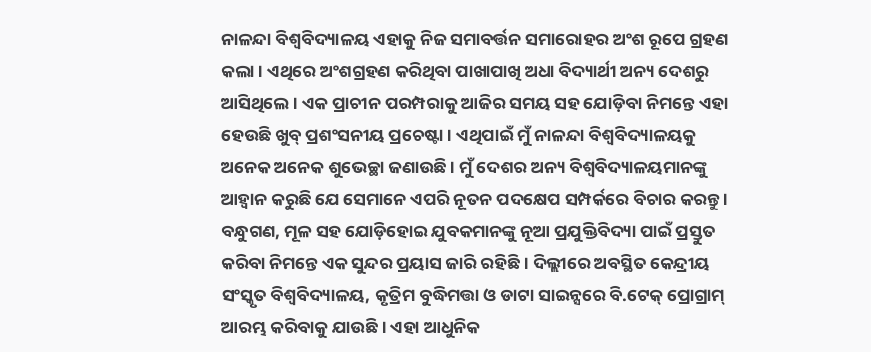ନାଳନ୍ଦା ବିଶ୍ୱବିଦ୍ୟାଳୟ ଏହାକୁ ନିଜ ସମାବର୍ତ୍ତନ ସମାରୋହର ଅଂଶ ରୂପେ ଗ୍ରହଣ କଲା । ଏଥିରେ ଅଂଶଗ୍ରହଣ କରିଥିବା ପାଖାପାଖି ଅଧା ବିଦ୍ୟାର୍ଥୀ ଅନ୍ୟ ଦେଶରୁ ଆସିଥିଲେ । ଏକ ପ୍ରାଚୀନ ପରମ୍ପରାକୁ ଆଜିର ସମୟ ସହ ଯୋଡ଼ିବା ନିମନ୍ତେ ଏହା ହେଉଛି ଖୁବ୍ ପ୍ରଶଂସନୀୟ ପ୍ରଚେଷ୍ଟା । ଏଥିପାଇଁ ମୁଁ ନାଳନ୍ଦା ବିଶ୍ୱବିଦ୍ୟାଳୟକୁ ଅନେକ ଅନେକ ଶୁଭେଚ୍ଛା ଜଣାଉଛି । ମୁଁ ଦେଶର ଅନ୍ୟ ବିଶ୍ୱବିଦ୍ୟାଳୟମାନଙ୍କୁ ଆହ୍ୱାନ କରୁଛି ଯେ ସେମାନେ ଏପରି ନୂତନ ପଦକ୍ଷେପ ସମ୍ପର୍କରେ ବିଚାର କରନ୍ତୁ ।
ବନ୍ଧୁଗଣ, ମୂଳ ସହ ଯୋଡ଼ିହୋଇ ଯୁବକମାନଙ୍କୁ ନୂଆ ପ୍ରଯୁକ୍ତିବିଦ୍ୟା ପାଇଁ ପ୍ରସ୍ତୁତ କରିବା ନିମନ୍ତେ ଏକ ସୁନ୍ଦର ପ୍ରୟାସ ଜାରି ରହିଛି । ଦିଲ୍ଲୀରେ ଅବସ୍ଥିତ କେନ୍ଦ୍ରୀୟ ସଂସ୍କୃତ ବିଶ୍ୱବିଦ୍ୟାଳୟ, କୃତ୍ରିମ ବୁଦ୍ଧିମତ୍ତା ଓ ଡାଟା ସାଇନ୍ସରେ ବି.ଟେକ୍ ପ୍ରୋଗ୍ରାମ୍ ଆରମ୍ଭ କରିବାକୁ ଯାଉଛି । ଏହା ଆଧୁନିକ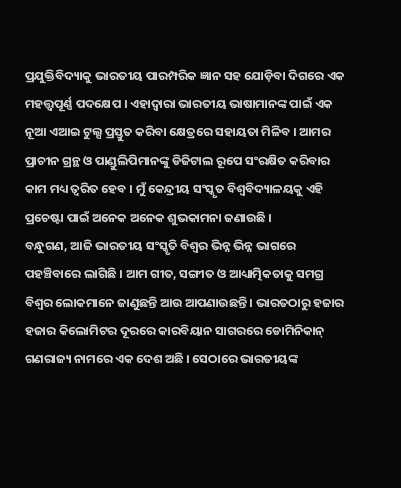ପ୍ରଯୁକ୍ତିବିଦ୍ୟାକୁ ଭାରତୀୟ ପାରମ୍ପରିକ ଜ୍ଞାନ ସହ ଯୋଡ଼ିବା ଦିଗରେ ଏକ ମହତ୍ତ୍ୱପୂର୍ଣ୍ଣ ପଦକ୍ଷେପ । ଏହାଦ୍ୱାରା ଭାରତୀୟ ଭାଷାମାନଙ୍କ ପାଇଁ ଏକ ନୂଆ ଏଆଇ ଟୁଲ୍ସ ପ୍ରସ୍ତୁତ କରିବା କ୍ଷେତ୍ରରେ ସହାୟତା ମିଳିବ । ଆମର ପ୍ରାଚୀନ ଗ୍ରନ୍ଥ ଓ ପାଣ୍ଡୁଲିପିମାନଙ୍କୁ ଡିଜିଟାଲ ରୂପେ ସଂରକ୍ଷିତ କରିବାର କାମ ମଧ୍ୟ ତ୍ୱରିତ ହେବ । ମୁଁ କେନ୍ଦ୍ରୀୟ ସଂସ୍କୃତ ବିଶ୍ୱବିଦ୍ୟାଳୟକୁ ଏହି ପ୍ରଚେଷ୍ଟା ପାଇଁ ଅନେକ ଅନେକ ଶୁଭକାମନା ଜଣାଉଛି ।
ବନ୍ଧୁଗଣ, ଆଜି ଭାରତୀୟ ସଂସ୍କୃତି ବିଶ୍ୱର ଭିନ୍ନ ଭିନ୍ନ ଭାଗରେ ପହଞ୍ଚିବାରେ ଲାଗିଛି । ଆମ ଗୀତ, ସଙ୍ଗୀତ ଓ ଆଧ୍ୟାତ୍ମିକତାକୁ ସମଗ୍ର ବିଶ୍ୱର ଲୋକମାନେ ଜାଣୁଛନ୍ତି ଆଉ ଆପଣାଉଛନ୍ତି । ଭାରତଠାରୁ ହଜାର ହଜାର କିଲୋମିଟର ଦୂରରେ କାରବିୟାନ ସାଗରରେ ଡୋମିନିକାନ୍ ଗଣରାଜ୍ୟ ନାମରେ ଏକ ଦେଶ ଅଛି । ସେଠାରେ ଭାରତୀୟଙ୍କ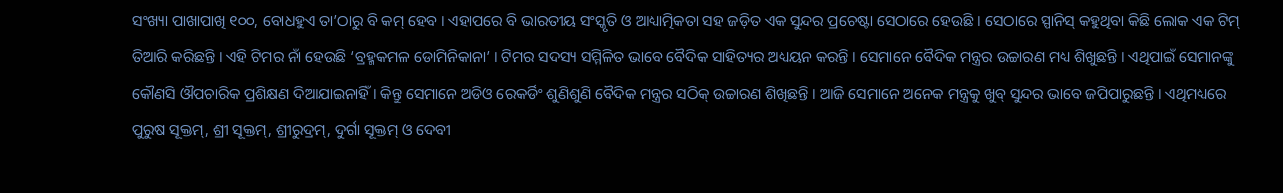ସଂଖ୍ୟା ପାଖାପାଖି ୧୦୦, ବୋଧହୁଏ ତା’ଠାରୁ ବି କମ୍ ହେବ । ଏହାପରେ ବି ଭାରତୀୟ ସଂସ୍କୃତି ଓ ଆଧ୍ୟାତ୍ମିକତା ସହ ଜଡ଼ିତ ଏକ ସୁନ୍ଦର ପ୍ରଚେଷ୍ଟା ସେଠାରେ ହେଉଛି । ସେଠାରେ ସ୍ପାନିସ୍ କହୁଥିବା କିଛି ଲୋକ ଏକ ଟିମ୍ ତିଆରି କରିଛନ୍ତି । ଏହି ଟିମର ନାଁ ହେଉଛି ‘ବ୍ରହ୍ମକମଳ ଡୋମିନିକାନା’ । ଟିମର ସଦସ୍ୟ ସମ୍ମିଳିତ ଭାବେ ବୈଦିକ ସାହିତ୍ୟର ଅଧ୍ୟୟନ କରନ୍ତି । ସେମାନେ ବୈଦିକ ମନ୍ତ୍ରର ଉଚ୍ଚାରଣ ମଧ୍ୟ ଶିଖୁଛନ୍ତି । ଏଥିପାଇଁ ସେମାନଙ୍କୁ କୌଣସି ଔପଚାରିକ ପ୍ରଶିକ୍ଷଣ ଦିଆଯାଇନାହିଁ । କିନ୍ତୁ ସେମାନେ ଅଡିଓ ରେକର୍ଡିଂ ଶୁଣିଶୁଣି ବୈଦିକ ମନ୍ତ୍ରର ସଠିକ୍ ଉଚ୍ଚାରଣ ଶିଖିଛନ୍ତି । ଆଜି ସେମାନେ ଅନେକ ମନ୍ତ୍ରକୁ ଖୁବ୍ ସୁନ୍ଦର ଭାବେ ଜପିପାରୁଛନ୍ତି । ଏଥିମଧ୍ୟରେ ପୁରୁଷ ସୂକ୍ତମ୍, ଶ୍ରୀ ସୂକ୍ତମ୍, ଶ୍ରୀରୁଦ୍ରମ୍, ଦୁର୍ଗା ସୂକ୍ତମ୍ ଓ ଦେବୀ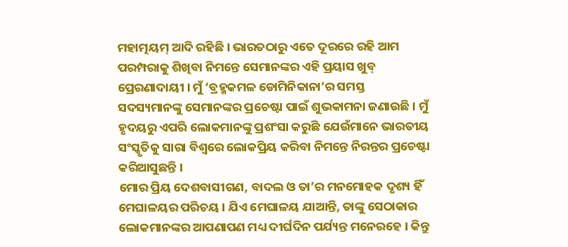ମହାତ୍ମୟମ୍ ଆଦି ରହିଛି । ଭାରତଠାରୁ ଏତେ ଦୂରରେ ରହି ଆମ ପରମ୍ପରାକୁ ଶିଖିବା ନିମନ୍ତେ ସେମାନଙ୍କର ଏହି ପ୍ରୟାସ ଖୁବ୍ ପ୍ରେରଣାଦାୟୀ । ମୁଁ ‘ବ୍ରହ୍ମକମଳ ଡୋମିନିକାନା’ର ସମସ୍ତ ସଦସ୍ୟମାନଙ୍କୁ ସେମାନଙ୍କର ପ୍ରଚେଷ୍ଟା ପାଇଁ ଶୁଭକାମନା ଜଣାଉଛି । ମୁଁ ହୃଦୟରୁ ଏପରି ଲୋକମାନଙ୍କୁ ପ୍ରଶଂସା କରୁଛି ଯେଉଁମାନେ ଭାରତୀୟ ସଂସ୍କୃତିକୁ ସାରା ବିଶ୍ୱରେ ଲୋକପ୍ରିୟ କରିବା ନିମନ୍ତେ ନିରନ୍ତର ପ୍ରଚେଷ୍ଟା କରିଆସୁଛନ୍ତି ।
ମୋର ପ୍ରିୟ ଦେଶବାସୀଗଣ, ବାଦଲ ଓ ତା’ର ମନମୋହକ ଦୃଶ୍ୟ ହିଁ ମେଘାଳୟର ପରିଚୟ । ଯିଏ ମେଘାଳୟ ଯାଆନ୍ତି, ତାଙ୍କୁ ସେଠାକାର ଲୋକମାନଙ୍କର ଆପଣାପଣ ମଧ୍ୟ ଦୀର୍ଘଦିନ ପର୍ଯ୍ୟନ୍ତ ମନେରହେ । କିନ୍ତୁ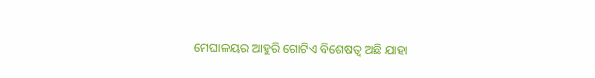ମେଘାଳୟର ଆହୁରି ଗୋଟିଏ ବିଶେଷତ୍ୱ ଅଛି ଯାହା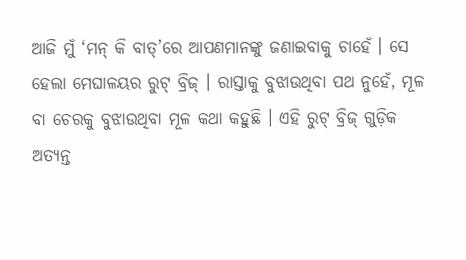ଆଜି ମୁଁ ‘ମନ୍ କି ବାତ୍’ରେ ଆପଣମାନଙ୍କୁ ଜଣାଇବାକୁ ଚାହେଁ । ସେ ହେଲା ମେଘାଳୟର ରୁଟ୍ ବ୍ରିଜ୍ । ରାସ୍ତାକୁ ବୁଝାଉଥିବା ପଥ ନୁହେଁ, ମୂଳ ବା ଚେରକୁ ବୁଝାଉଥିବା ମୂଳ କଥା କହୁଛି । ଏହି ରୁଟ୍ ବ୍ରିଜ୍ ଗୁଡ଼ିକ ଅତ୍ୟନ୍ତ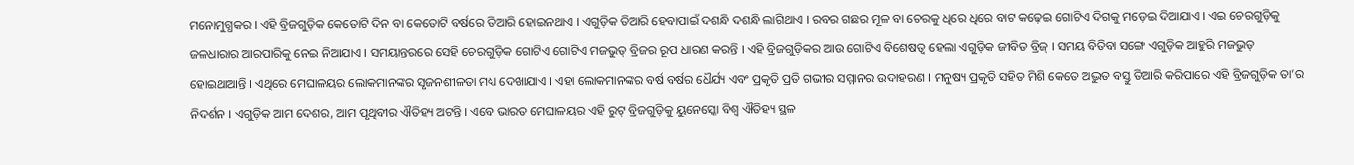ମନୋମୁଗ୍ଧକର । ଏହି ବ୍ରିଜଗୁଡ଼ିକ କେତୋଟି ଦିନ ବା କେତୋଟି ବର୍ଷରେ ତିଆରି ହୋଇନଥାଏ । ଏଗୁଡ଼ିକ ତିଆରି ହେବାପାଇଁ ଦଶନ୍ଧି ଦଶନ୍ଧି ଲାଗିଥାଏ । ରବର ଗଛର ମୂଳ ବା ଚେରକୁ ଧିରେ ଧିରେ ବାଟ କଢ଼େଇ ଗୋଟିଏ ଦିଗକୁ ମଡ଼େଇ ଦିଆଯାଏ । ଏଇ ଚେରଗୁଡ଼ିକୁ ଜଳଧାରାର ଆରପାରିକୁ ନେଇ ନିଆଯାଏ । ସମୟାନ୍ତରରେ ସେହି ଚେରଗୁଡ଼ିକ ଗୋଟିଏ ଗୋଟିଏ ମଜଭୁତ୍ ବ୍ରିଜର ରୂପ ଧାରଣ କରନ୍ତି । ଏହି ବ୍ରିଜଗୁଡ଼ିକର ଆଉ ଗୋଟିଏ ବିଶେଷତ୍ୱ ହେଲା ଏଗୁଡ଼ିକ ଜୀବିତ ବ୍ରିଜ୍ । ସମୟ ବିତିବା ସଙ୍ଗେ ଏଗୁଡ଼ିକ ଆହୁରି ମଜଭୁତ୍ ହୋଇଥାଆନ୍ତି । ଏଥିରେ ମେଘାଳୟର ଲୋକମାନଙ୍କର ସୃଜନଶୀଳତା ମଧ୍ୟ ଦେଖାଯାଏ । ଏହା ଲୋକମାନଙ୍କର ବର୍ଷ ବର୍ଷର ଧୈର୍ଯ୍ୟ ଏବଂ ପ୍ରକୃତି ପ୍ରତି ଗଭୀର ସମ୍ମାନର ଉଦାହରଣ । ମନୁଷ୍ୟ ପ୍ରକୃତି ସହିତ ମିଶି କେତେ ଅଦ୍ଭୁତ ବସ୍ତୁ ତିଆରି କରିପାରେ ଏହି ବ୍ରିଜଗୁଡ଼ିକ ତା’ର ନିଦର୍ଶନ । ଏଗୁଡ଼ିକ ଆମ ଦେଶର, ଆମ ପୃଥିବୀର ଐତିହ୍ୟ ଅଟନ୍ତି । ଏବେ ଭାରତ ମେଘାଳୟର ଏହି ରୁଟ୍ ବ୍ରିଜଗୁଡ଼ିକୁ ୟୁନେସ୍କୋ ବିଶ୍ୱ ଐତିହ୍ୟ ସ୍ଥଳ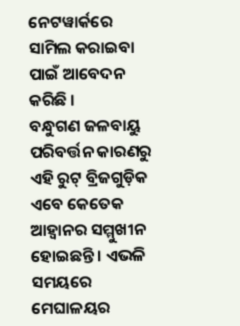ନେଟୱାର୍କରେ ସାମିଲ କରାଇବା ପାଇଁ ଆବେଦନ କରିଛି ।
ବନ୍ଧୁଗଣ ଜଳବାୟୁ ପରିବର୍ତ୍ତନ କାରଣରୁ ଏହି ରୁଟ୍ ବ୍ରିଜଗୁଡ଼ିକ ଏବେ କେତେକ ଆହ୍ୱାନର ସମ୍ମୁଖୀନ ହୋଇଛନ୍ତି । ଏଭଳି ସମୟରେ ମେଘାଳୟର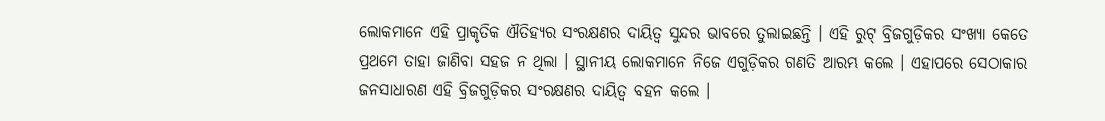ଲୋକମାନେ ଏହି ପ୍ରାକୃତିକ ଐତିହ୍ୟର ସଂରକ୍ଷଣର ଦାୟିତ୍ୱ ସୁନ୍ଦର ଭାବରେ ତୁଲାଇଛନ୍ତି । ଏହି ରୁଟ୍ ବ୍ରିଜଗୁଡ଼ିକର ସଂଖ୍ୟା କେତେ ପ୍ରଥମେ ତାହା ଜାଣିବା ସହଜ ନ ଥିଲା । ସ୍ଥାନୀୟ ଲୋକମାନେ ନିଜେ ଏଗୁଡ଼ିକର ଗଣତି ଆରମ୍ଭ କଲେ । ଏହାପରେ ସେଠାକାର ଜନସାଧାରଣ ଏହି ବ୍ରିଜଗୁଡ଼ିକର ସଂରକ୍ଷଣର ଦାୟିତ୍ୱ ବହନ କଲେ ।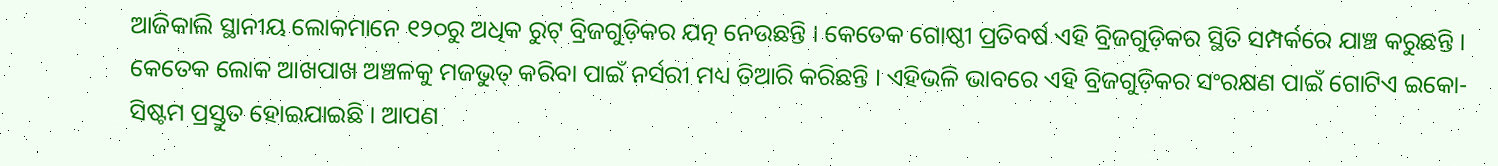ଆଜିକାଲି ସ୍ଥାନୀୟ ଲୋକମାନେ ୧୨୦ରୁ ଅଧିକ ରୁଟ୍ ବ୍ରିଜଗୁଡ଼ିକର ଯତ୍ନ ନେଉଛନ୍ତି । କେତେକ ଗୋଷ୍ଠୀ ପ୍ରତିବର୍ଷ ଏହି ବ୍ରିଜଗୁଡ଼ିକର ସ୍ଥିତି ସମ୍ପର୍କରେ ଯାଞ୍ଚ କରୁଛନ୍ତି । କେତେକ ଲୋକ ଆଖପାଖ ଅଞ୍ଚଳକୁ ମଜଭୁତ୍ କରିବା ପାଇଁ ନର୍ସରୀ ମଧ୍ୟ ତିଆରି କରିଛନ୍ତି । ଏହିଭଳି ଭାବରେ ଏହି ବ୍ରିଜଗୁଡ଼ିକର ସଂରକ୍ଷଣ ପାଇଁ ଗୋଟିଏ ଇକୋ-ସିଷ୍ଟମ ପ୍ରସ୍ତୁତ ହୋଇଯାଇଛି । ଆପଣ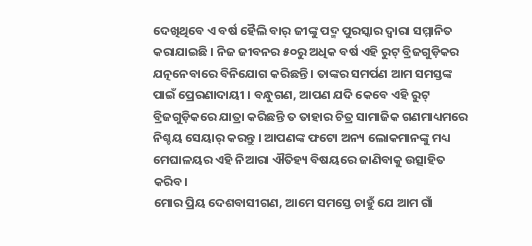ଦେଖିଥିବେ ଏ ବର୍ଷ ହୈଲି ବାର୍ ଜୀଙ୍କୁ ପଦ୍ମ ପୁରସ୍କାର ଦ୍ୱାରା ସମ୍ମାନିତ କରାଯାଇଛି । ନିଜ ଜୀବନର ୫୦ରୁ ଅଧିକ ବର୍ଷ ଏହି ରୁଟ୍ ବ୍ରିଜଗୁଡ଼ିକର ଯତ୍ନନେବାରେ ବିନିଯୋଗ କରିଛନ୍ତି । ତାଙ୍କର ସମର୍ପଣ ଆମ ସମସ୍ତଙ୍କ ପାଇଁ ପ୍ରେରଣାଦାୟୀ । ବନ୍ଧୁଗଣ, ଆପଣ ଯଦି କେବେ ଏହି ରୁଟ୍ ବ୍ରିଜଗୁଡ଼ିକରେ ଯାତ୍ରା କରିଛନ୍ତି ତ ତାହାର ଚିତ୍ର ସାମାଜିକ ଗଣମାଧ୍ୟମରେ ନିଶ୍ଚୟ ସେୟାର୍ କରନ୍ତୁ । ଆପଣଙ୍କ ଫଟୋ ଅନ୍ୟ ଲୋକମାନଙ୍କୁ ମଧ୍ୟ ମେଘାଳୟର ଏହି ନିଆରା ଐତିହ୍ୟ ବିଷୟରେ ଜାଣିବାକୁ ଉତ୍ସାହିତ କରିବ।
ମୋର ପ୍ରିୟ ଦେଶବାସୀଗଣ, ଆମେ ସମସ୍ତେ ଚାହୁଁ ଯେ ଆମ ଗାଁ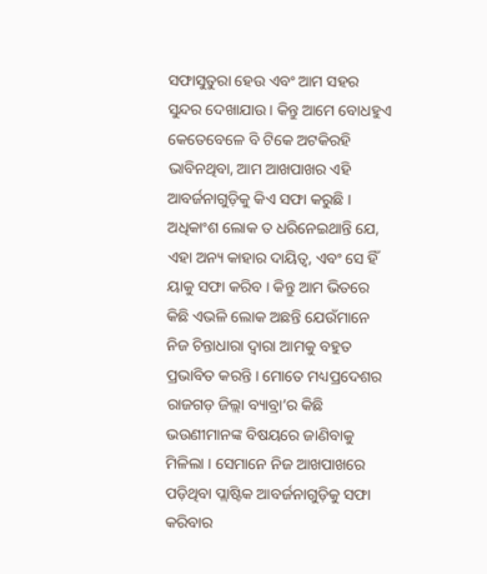ସଫାସୁତୁରା ହେଉ ଏବଂ ଆମ ସହର ସୁନ୍ଦର ଦେଖାଯାଉ । କିନ୍ତୁ ଆମେ ବୋଧହୁଏ କେତେବେଳେ ବି ଟିକେ ଅଟକିରହି ଭାବିନଥିବା, ଆମ ଆଖପାଖର ଏହି ଆବର୍ଜନାଗୁଡ଼ିକୁ କିଏ ସଫା କରୁଛି । ଅଧିକାଂଶ ଲୋକ ତ ଧରିନେଇଥାନ୍ତି ଯେ, ଏହା ଅନ୍ୟ କାହାର ଦାୟିତ୍ୱ, ଏବଂ ସେ ହିଁ ୟାକୁ ସଫା କରିବ । କିନ୍ତୁ ଆମ ଭିତରେ କିଛି ଏଭଳି ଲୋକ ଅଛନ୍ତି ଯେଉଁମାନେ ନିଜ ଚିନ୍ତାଧାରା ଦ୍ୱାରା ଆମକୁ ବହୁତ ପ୍ରଭାବିତ କରନ୍ତି । ମୋତେ ମଧ୍ୟପ୍ରଦେଶର ରାଜଗଡ଼ ଜିଲ୍ଲା ବ୍ୟାବ୍ରା’ର କିଛି ଭଉଣୀମାନଙ୍କ ବିଷୟରେ ଜାଣିବାକୁ ମିଳିଲା । ସେମାନେ ନିଜ ଆଖପାଖରେ ପଡ଼ିଥିବା ପ୍ଲାଷ୍ଟିକ ଆବର୍ଜନାଗୁଡ଼ିକୁ ସଫା କରିବାର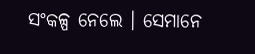ସଂକଳ୍ପ ନେଲେ । ସେମାନେ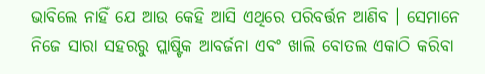ଭାବିଲେ ନାହିଁ ଯେ ଆଉ କେହି ଆସି ଏଥିରେ ପରିବର୍ତ୍ତନ ଆଣିବ । ସେମାନେ ନିଜେ ସାରା ସହରରୁ ପ୍ଲାଷ୍ଟିକ ଆବର୍ଜନା ଏବଂ ଖାଲି ବୋତଲ ଏକାଠି କରିବା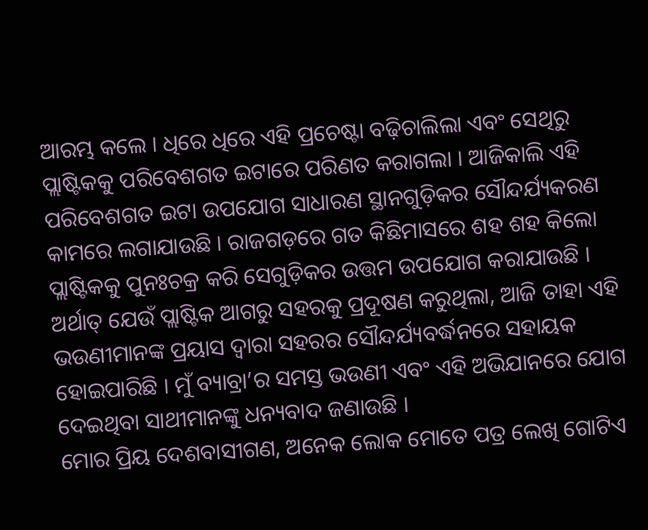ଆରମ୍ଭ କଲେ । ଧିରେ ଧିରେ ଏହି ପ୍ରଚେଷ୍ଟା ବଢ଼ିଚାଲିଲା ଏବଂ ସେଥିରୁ ପ୍ଲାଷ୍ଟିକକୁ ପରିବେଶଗତ ଇଟାରେ ପରିଣତ କରାଗଲା । ଆଜିକାଲି ଏହି ପରିବେଶଗତ ଇଟା ଉପଯୋଗ ସାଧାରଣ ସ୍ଥାନଗୁଡ଼ିକର ସୌନ୍ଦର୍ଯ୍ୟକରଣ କାମରେ ଲଗାଯାଉଛି । ରାଜଗଡ଼ରେ ଗତ କିଛିମାସରେ ଶହ ଶହ କିଲୋ ପ୍ଲାଷ୍ଟିକକୁ ପୁନଃଚକ୍ର କରି ସେଗୁଡ଼ିକର ଉତ୍ତମ ଉପଯୋଗ କରାଯାଉଛି । ଅର୍ଥାତ୍ ଯେଉଁ ପ୍ଲାଷ୍ଟିକ ଆଗରୁ ସହରକୁ ପ୍ରଦୂଷଣ କରୁଥିଲା, ଆଜି ତାହା ଏହି ଭଉଣୀମାନଙ୍କ ପ୍ରୟାସ ଦ୍ୱାରା ସହରର ସୌନ୍ଦର୍ଯ୍ୟବର୍ଦ୍ଧନରେ ସହାୟକ ହୋଇପାରିଛି । ମୁଁ ବ୍ୟାବ୍ରା’ର ସମସ୍ତ ଭଉଣୀ ଏବଂ ଏହି ଅଭିଯାନରେ ଯୋଗ ଦେଇଥିବା ସାଥୀମାନଙ୍କୁ ଧନ୍ୟବାଦ ଜଣାଉଛି ।
ମୋର ପ୍ରିୟ ଦେଶବାସୀଗଣ, ଅନେକ ଲୋକ ମୋତେ ପତ୍ର ଲେଖି ଗୋଟିଏ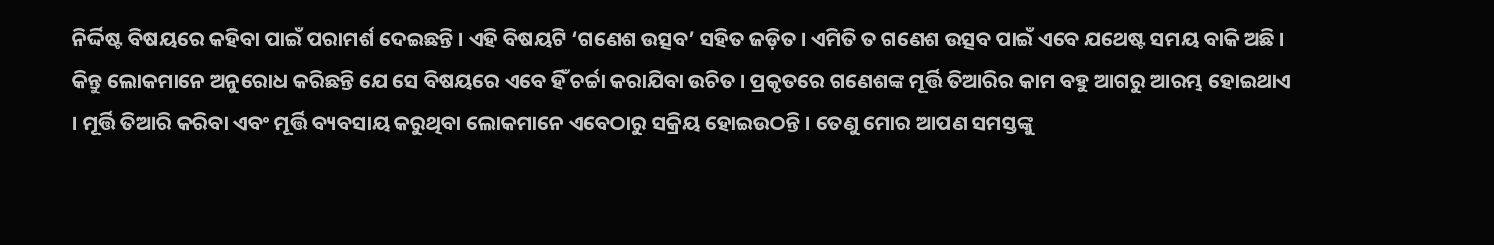ନିର୍ଦ୍ଦିଷ୍ଟ ବିଷୟରେ କହିବା ପାଇଁ ପରାମର୍ଶ ଦେଇଛନ୍ତି । ଏହି ବିଷୟଟି ‘ଗଣେଶ ଉତ୍ସବ’ ସହିତ ଜଡ଼ିତ । ଏମିତି ତ ଗଣେଶ ଉତ୍ସବ ପାଇଁ ଏବେ ଯଥେଷ୍ଟ ସମୟ ବାକି ଅଛି । କିନ୍ତୁ ଲୋକମାନେ ଅନୁରୋଧ କରିଛନ୍ତି ଯେ ସେ ବିଷୟରେ ଏବେ ହିଁ ଚର୍ଚ୍ଚା କରାଯିବା ଉଚିତ । ପ୍ରକୃତରେ ଗଣେଶଙ୍କ ମୂର୍ତ୍ତି ତିଆରିର କାମ ବହୁ ଆଗରୁ ଆରମ୍ଭ ହୋଇଥାଏ । ମୂର୍ତ୍ତି ତିଆରି କରିବା ଏବଂ ମୂର୍ତ୍ତି ବ୍ୟବସାୟ କରୁଥିବା ଲୋକମାନେ ଏବେଠାରୁ ସକ୍ରିୟ ହୋଇଉଠନ୍ତି । ତେଣୁ ମୋର ଆପଣ ସମସ୍ତଙ୍କୁ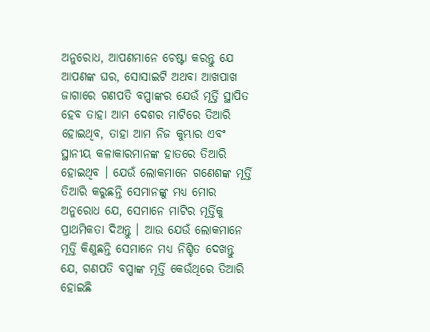ଅନୁରୋଧ, ଆପଣମାନେ ଚେଷ୍ଟା କରନ୍ତୁ ଯେ ଆପଣଙ୍କ ଘର, ସୋସାଇଟି ଅଥବା ଆଖପାଖ ଜାଗାରେ ଗଣପତି ବପ୍ପାଙ୍କର ଯେଉଁ ମୂର୍ତ୍ତି ସ୍ଥାପିତ ହେବ ତାହା ଆମ ଦେଶର ମାଟିରେ ତିଆରି ହୋଇଥିବ, ତାହା ଆମ ନିଜ କୁମ୍ଭାର ଏବଂ ସ୍ଥାନୀୟ କଳାକାରମାନଙ୍କ ହାତରେ ତିଆରି ହୋଇଥିବ । ଯେଉଁ ଲୋକମାନେ ଗଣେଶଙ୍କ ମୂର୍ତ୍ତି ତିଆରି କରୁଛନ୍ତି ସେମାନଙ୍କୁ ମଧ୍ୟ ମୋର ଅନୁରୋଧ ଯେ, ସେମାନେ ମାଟିର ମୂର୍ତ୍ତିକୁ ପ୍ରାଥମିକତା ଦିଅନ୍ତୁ । ଆଉ ଯେଉଁ ଲୋକମାନେ ମୂର୍ତ୍ତି କିଣୁଛନ୍ତି ସେମାନେ ମଧ୍ୟ ନିଶ୍ଚିତ ଦେଖନ୍ତୁ ଯେ, ଗଣପତି ବପ୍ପାଙ୍କ ମୂର୍ତ୍ତି କେଉଁଥିରେ ତିଆରି ହୋଇଛି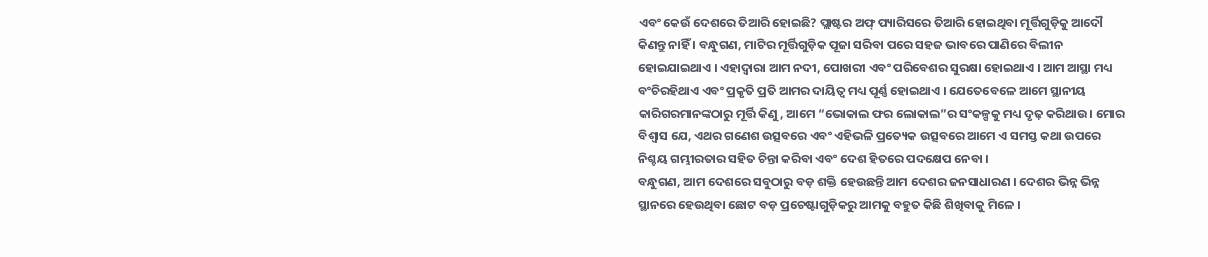ଏବଂ କେଉଁ ଦେଶରେ ତିଆରି ହୋଇଛି? ପ୍ଲାଷ୍ଟର ଅଫ୍ ପ୍ୟାରିସରେ ତିଆରି ହୋଇଥିବା ମୂର୍ତ୍ତିଗୁଡ଼ିକୁ ଆଦୌ କିଣନ୍ତୁ ନାହିଁ । ବନ୍ଧୁଗଣ, ମାଟିର ମୂର୍ତ୍ତିଗୁଡ଼ିକ ପୂଜା ସରିବା ପରେ ସହଜ ଭାବରେ ପାଣିରେ ବିଲୀନ ହୋଇଯାଇଥାଏ । ଏହାଦ୍ୱାରା ଆମ ନଦୀ, ପୋଖରୀ ଏବଂ ପରିବେଶର ସୁରକ୍ଷା ହୋଇଥାଏ । ଆମ ଆସ୍ଥା ମଧ୍ୟ ବଂଚିରହିଥାଏ ଏବଂ ପ୍ରକୃତି ପ୍ରତି ଆମର ଦାୟିତ୍ୱ ମଧ୍ୟ ପୂର୍ଣ୍ଣ ହୋଇଥାଏ । ଯେତେବେଳେ ଆମେ ସ୍ଥାନୀୟ କାରିଗରମାନଙ୍କଠାରୁ ମୂର୍ତ୍ତି କିଣୁ, ଆମେ “ଭୋକାଲ ଫର ଲୋକାଲ”ର ସଂକଳ୍ପକୁ ମଧ୍ୟ ଦୃଢ଼ କରିଥାଉ । ମୋର ବିଶ୍ୱାସ ଯେ, ଏଥର ଗଣେଶ ଉତ୍ସବରେ ଏବଂ ଏହିଭଳି ପ୍ରତ୍ୟେକ ଉତ୍ସବରେ ଆମେ ଏ ସମସ୍ତ କଥା ଉପରେ ନିଶ୍ଚୟ ଗମ୍ଭୀରତାର ସହିତ ଚିନ୍ତା କରିବା ଏବଂ ଦେଶ ହିତରେ ପଦକ୍ଷେପ ନେବା ।
ବନ୍ଧୁଗଣ, ଆମ ଦେଶରେ ସବୁଠାରୁ ବଡ଼ ଶକ୍ତି ହେଉଛନ୍ତି ଆମ ଦେଶର ଜନସାଧାରଣ । ଦେଶର ଭିନ୍ନ ଭିନ୍ନ ସ୍ଥାନରେ ହେଉଥିବା ଛୋଟ ବଡ଼ ପ୍ରଚେଷ୍ଟାଗୁଡ଼ିକରୁ ଆମକୁ ବହୁତ କିଛି ଶିଖିବାକୁ ମିଳେ ।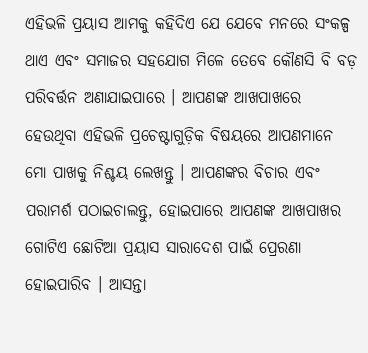ଏହିଭଳି ପ୍ରୟାସ ଆମକୁ କହିଦିଏ ଯେ ଯେବେ ମନରେ ସଂକଳ୍ପ ଥାଏ ଏବଂ ସମାଜର ସହଯୋଗ ମିଳେ ତେବେ କୌଣସି ବି ବଡ଼ ପରିବର୍ତ୍ତନ ଅଣାଯାଇପାରେ । ଆପଣଙ୍କ ଆଖପାଖରେ ହେଉଥିବା ଏହିଭଳି ପ୍ରଚେଷ୍ଟାଗୁଡ଼ିକ ବିଷୟରେ ଆପଣମାନେ ମୋ ପାଖକୁ ନିଶ୍ଚୟ ଲେଖନ୍ତୁ । ଆପଣଙ୍କର ବିଚାର ଏବଂ ପରାମର୍ଶ ପଠାଇଚାଲନ୍ତୁ, ହୋଇପାରେ ଆପଣଙ୍କ ଆଖପାଖର ଗୋଟିଏ ଛୋଟିଆ ପ୍ରୟାସ ସାରାଦେଶ ପାଇଁ ପ୍ରେରଣା ହୋଇପାରିବ । ଆସନ୍ତା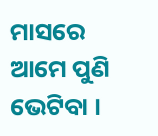ମାସରେ ଆମେ ପୁଣି ଭେଟିବା ।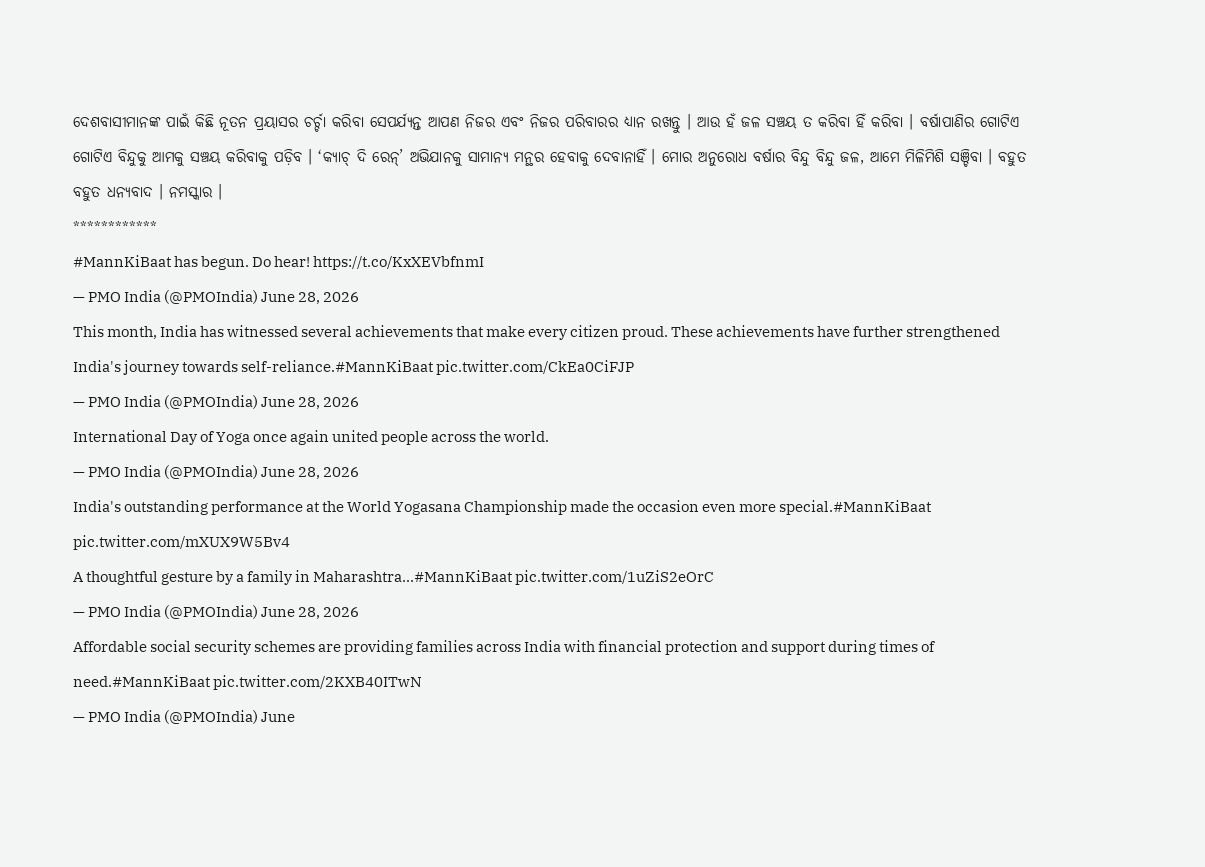ଦେଶବାସୀମାନଙ୍କ ପାଇଁ କିଛି ନୂତନ ପ୍ରୟାସର ଚର୍ଚ୍ଚା କରିବା ସେପର୍ଯ୍ୟନ୍ତ ଆପଣ ନିଜର ଏବଂ ନିଜର ପରିବାରର ଧ୍ୟାନ ରଖନ୍ତୁ । ଆଉ ହଁ ଜଳ ସଞ୍ଚୟ ତ କରିବା ହିଁ କରିବା । ବର୍ଷାପାଣିର ଗୋଟିଏ ଗୋଟିଏ ବିନ୍ଦୁକୁ ଆମକୁ ସଞ୍ଚୟ କରିବାକୁ ପଡ଼ିବ । ‘କ୍ୟାଚ୍ ଦି ରେନ୍’ ଅଭିଯାନକୁ ସାମାନ୍ୟ ମନ୍ଥର ହେବାକୁ ଦେବାନାହିଁ । ମୋର ଅନୁରୋଧ ବର୍ଷାର ବିନ୍ଦୁ ବିନ୍ଦୁ ଜଳ, ଆମେ ମିଳିମିଶି ସଞ୍ଚିବା । ବହୁତ ବହୁତ ଧନ୍ୟବାଦ । ନମସ୍କାର ।
************
#MannKiBaat has begun. Do hear! https://t.co/KxXEVbfnmI
— PMO India (@PMOIndia) June 28, 2026
This month, India has witnessed several achievements that make every citizen proud. These achievements have further strengthened India's journey towards self-reliance.#MannKiBaat pic.twitter.com/CkEa0CiFJP
— PMO India (@PMOIndia) June 28, 2026
International Day of Yoga once again united people across the world.
— PMO India (@PMOIndia) June 28, 2026
India's outstanding performance at the World Yogasana Championship made the occasion even more special.#MannKiBaat pic.twitter.com/mXUX9W5Bv4
A thoughtful gesture by a family in Maharashtra...#MannKiBaat pic.twitter.com/1uZiS2eOrC
— PMO India (@PMOIndia) June 28, 2026
Affordable social security schemes are providing families across India with financial protection and support during times of need.#MannKiBaat pic.twitter.com/2KXB40ITwN
— PMO India (@PMOIndia) June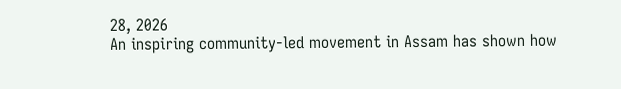28, 2026
An inspiring community-led movement in Assam has shown how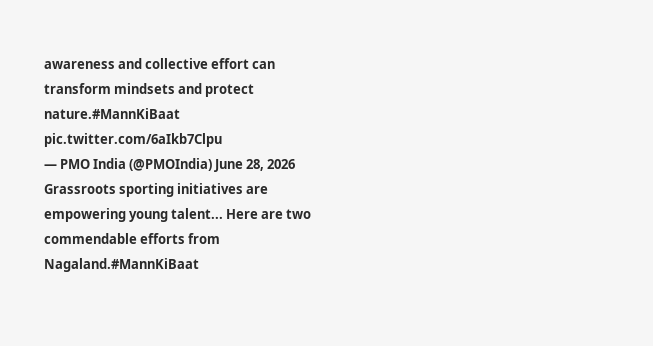awareness and collective effort can transform mindsets and protect nature.#MannKiBaat pic.twitter.com/6aIkb7Clpu
— PMO India (@PMOIndia) June 28, 2026
Grassroots sporting initiatives are empowering young talent... Here are two commendable efforts from Nagaland.#MannKiBaat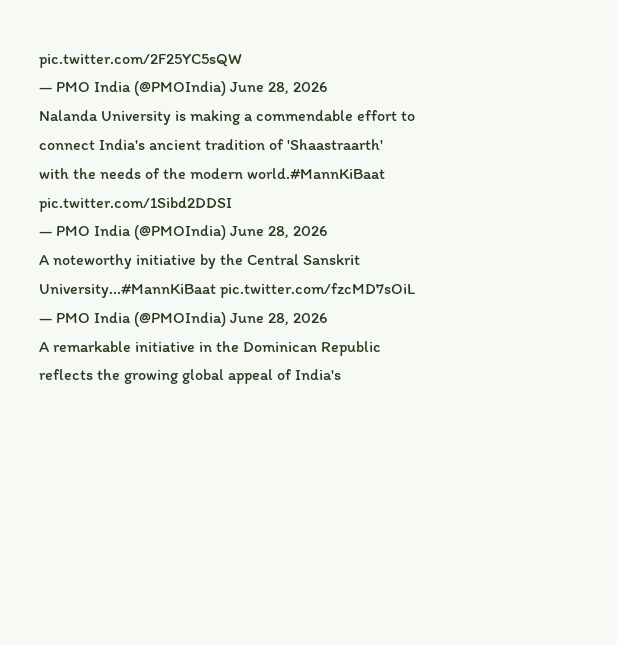pic.twitter.com/2F25YC5sQW
— PMO India (@PMOIndia) June 28, 2026
Nalanda University is making a commendable effort to connect India's ancient tradition of 'Shaastraarth' with the needs of the modern world.#MannKiBaat pic.twitter.com/1Sibd2DDSI
— PMO India (@PMOIndia) June 28, 2026
A noteworthy initiative by the Central Sanskrit University...#MannKiBaat pic.twitter.com/fzcMD7sOiL
— PMO India (@PMOIndia) June 28, 2026
A remarkable initiative in the Dominican Republic reflects the growing global appeal of India's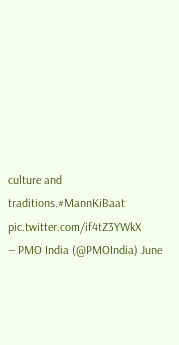culture and traditions.#MannKiBaat pic.twitter.com/if4tZ3YWkX
— PMO India (@PMOIndia) June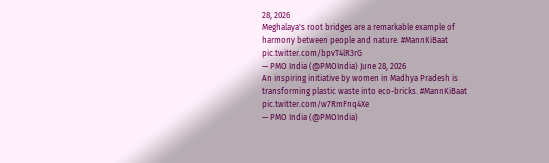28, 2026
Meghalaya's root bridges are a remarkable example of harmony between people and nature. #MannKiBaat pic.twitter.com/bpvT4lR3rG
— PMO India (@PMOIndia) June 28, 2026
An inspiring initiative by women in Madhya Pradesh is transforming plastic waste into eco-bricks. #MannKiBaat pic.twitter.com/w7RmFnq4Xe
— PMO India (@PMOIndia)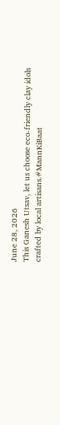June 28, 2026
This Ganesh Utsav, let us choose eco-friendly clay idols crafted by local artisans.#MannKiBaat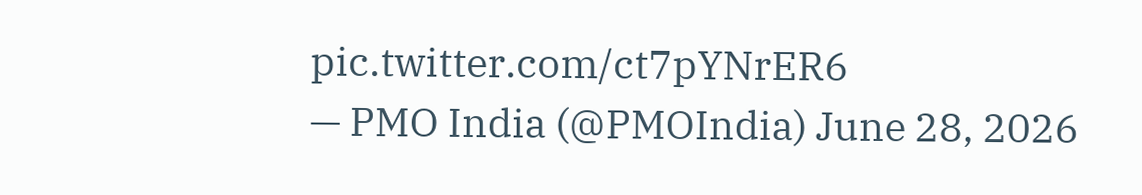pic.twitter.com/ct7pYNrER6
— PMO India (@PMOIndia) June 28, 2026